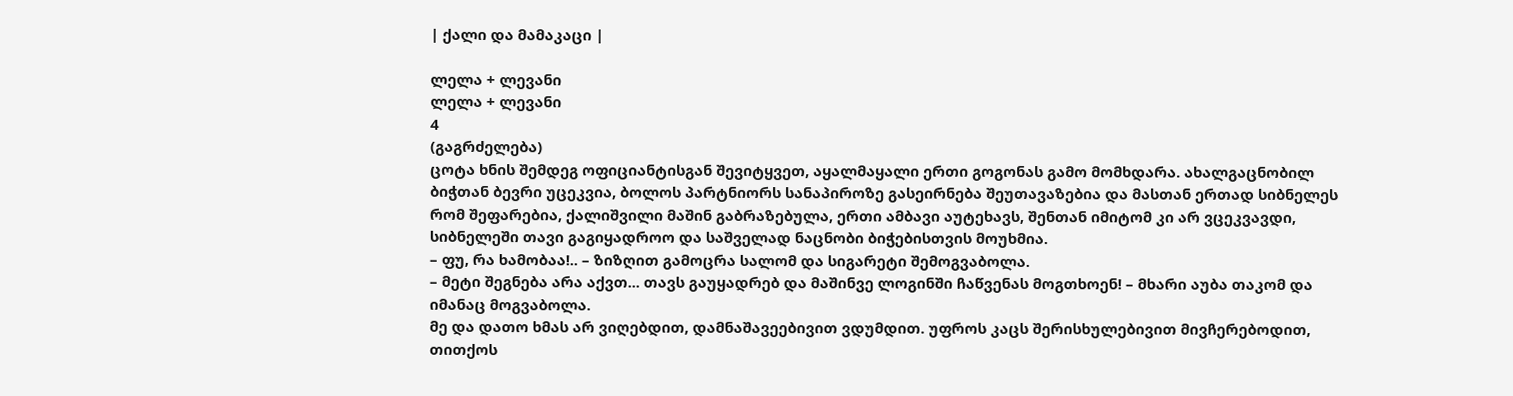| ქალი და მამაკაცი |

ლელა + ლევანი
ლელა + ლევანი
4
(გაგრძელება)
ცოტა ხნის შემდეგ ოფიციანტისგან შევიტყვეთ, აყალმაყალი ერთი გოგონას გამო მომხდარა. ახალგაცნობილ ბიჭთან ბევრი უცეკვია, ბოლოს პარტნიორს სანაპიროზე გასეირნება შეუთავაზებია და მასთან ერთად სიბნელეს რომ შეფარებია, ქალიშვილი მაშინ გაბრაზებულა, ერთი ამბავი აუტეხავს, შენთან იმიტომ კი არ ვცეკვავდი, სიბნელეში თავი გაგიყადროო და საშველად ნაცნობი ბიჭებისთვის მოუხმია.
– ფუ, რა ხამობაა!.. – ზიზღით გამოცრა სალომ და სიგარეტი შემოგვაბოლა.
– მეტი შეგნება არა აქვთ... თავს გაუყადრებ და მაშინვე ლოგინში ჩაწვენას მოგთხოენ! – მხარი აუბა თაკომ და იმანაც მოგვაბოლა.
მე და დათო ხმას არ ვიღებდით, დამნაშავეებივით ვდუმდით. უფროს კაცს შერისხულებივით მივჩერებოდით, თითქოს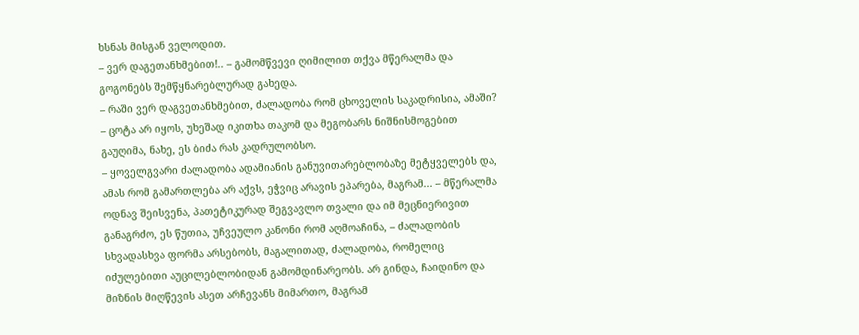ხსნას მისგან ველოდით.
– ვერ დაგეთანხმებით!.. – გამომწვევი ღიმილით თქვა მწერალმა და გოგონებს შემწყნარებლურად გახედა.
– რაში ვერ დაგვეთანხმებით, ძალადობა რომ ცხოველის საკადრისია, ამაში? – ცოტა არ იყოს, უხეშად იკითხა თაკომ და მეგობარს ნიშნისმოგებით გაუღიმა, ნახე, ეს ბიძა რას კადრულობსო.
– ყოველგვარი ძალადობა ადამიანის განუვითარებლობაზე მეტყველებს და, ამას რომ გამართლება არ აქვს, ეჭვიც არავის ეპარება, მაგრამ... – მწერალმა ოდნავ შეისვენა, პათეტიკურად შეგვავლო თვალი და იმ მეცნიერივით განაგრძო, ეს წუთია, უჩვეულო კანონი რომ აღმოაჩინა, – ძალადობის სხვადასხვა ფორმა არსებობს, მაგალითად, ძალადობა, რომელიც იძულებითი აუცილებლობიდან გამომდინარეობს. არ გინდა, ჩაიდინო და მიზნის მიღწევის ასეთ არჩევანს მიმართო, მაგრამ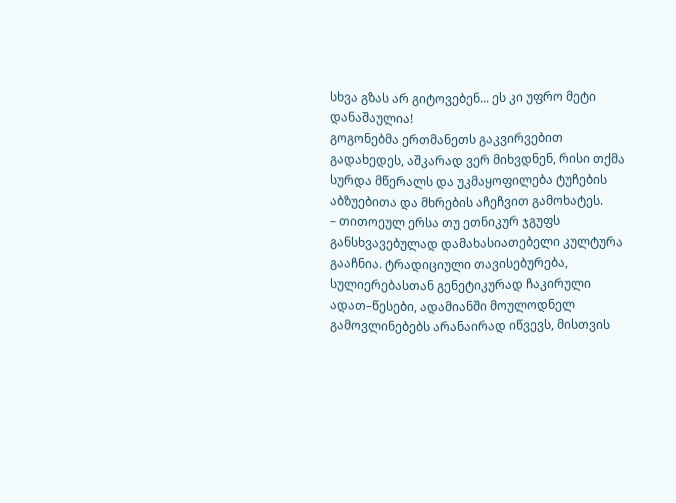სხვა გზას არ გიტოვებენ... ეს კი უფრო მეტი დანაშაულია!
გოგონებმა ერთმანეთს გაკვირვებით გადახედეს, აშკარად ვერ მიხვდნენ, რისი თქმა სურდა მწერალს და უკმაყოფილება ტუჩების აბზუებითა და მხრების აჩეჩვით გამოხატეს.
– თითოეულ ერსა თუ ეთნიკურ ჯგუფს განსხვავებულად დამახასიათებელი კულტურა გააჩნია. ტრადიციული თავისებურება, სულიერებასთან გენეტიკურად ჩაკირული ადათ–წესები, ადამიანში მოულოდნელ გამოვლინებებს არანაირად იწვევს, მისთვის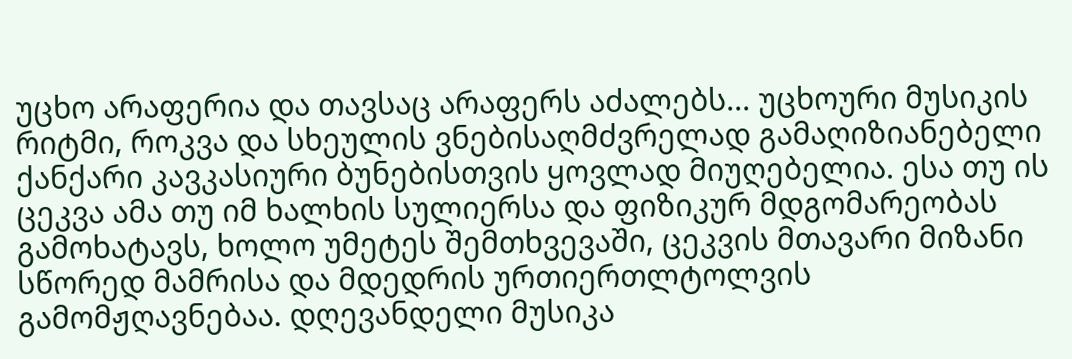უცხო არაფერია და თავსაც არაფერს აძალებს... უცხოური მუსიკის რიტმი, როკვა და სხეულის ვნებისაღმძვრელად გამაღიზიანებელი ქანქარი კავკასიური ბუნებისთვის ყოვლად მიუღებელია. ესა თუ ის ცეკვა ამა თუ იმ ხალხის სულიერსა და ფიზიკურ მდგომარეობას გამოხატავს, ხოლო უმეტეს შემთხვევაში, ცეკვის მთავარი მიზანი სწორედ მამრისა და მდედრის ურთიერთლტოლვის გამომჟღავნებაა. დღევანდელი მუსიკა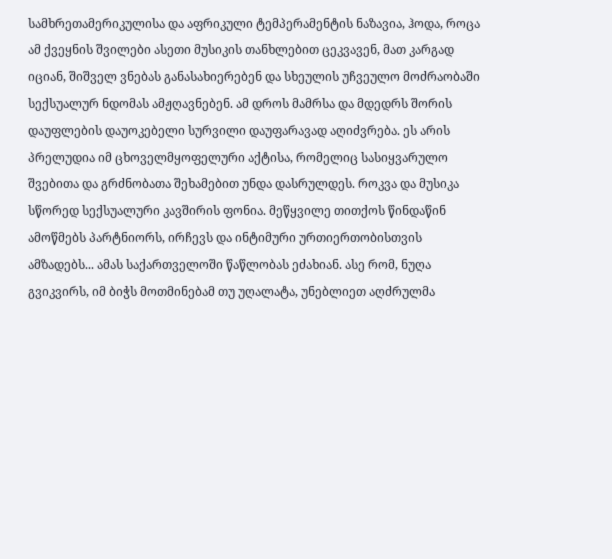სამხრეთამერიკულისა და აფრიკული ტემპერამენტის ნაზავია, ჰოდა, როცა ამ ქვეყნის შვილები ასეთი მუსიკის თანხლებით ცეკვავენ, მათ კარგად იციან, შიშველ ვნებას განასახიერებენ და სხეულის უჩვეულო მოძრაობაში სექსუალურ ნდომას ამჟღავნებენ. ამ დროს მამრსა და მდედრს შორის დაუფლების დაუოკებელი სურვილი დაუფარავად აღიძვრება. ეს არის პრელუდია იმ ცხოველმყოფელური აქტისა, რომელიც სასიყვარულო შვებითა და გრძნობათა შეხამებით უნდა დასრულდეს. როკვა და მუსიკა სწორედ სექსუალური კავშირის ფონია. მეწყვილე თითქოს წინდაწინ ამოწმებს პარტნიორს, ირჩევს და ინტიმური ურთიერთობისთვის ამზადებს... ამას საქართველოში წაწლობას ეძახიან. ასე რომ, ნუღა გვიკვირს, იმ ბიჭს მოთმინებამ თუ უღალატა, უნებლიეთ აღძრულმა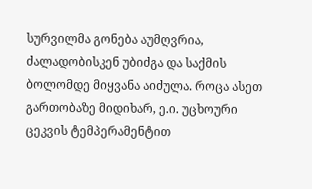სურვილმა გონება აუმღვრია, ძალადობისკენ უბიძგა და საქმის ბოლომდე მიყვანა აიძულა. როცა ასეთ გართობაზე მიდიხარ, ე.ი. უცხოური ცეკვის ტემპერამენტით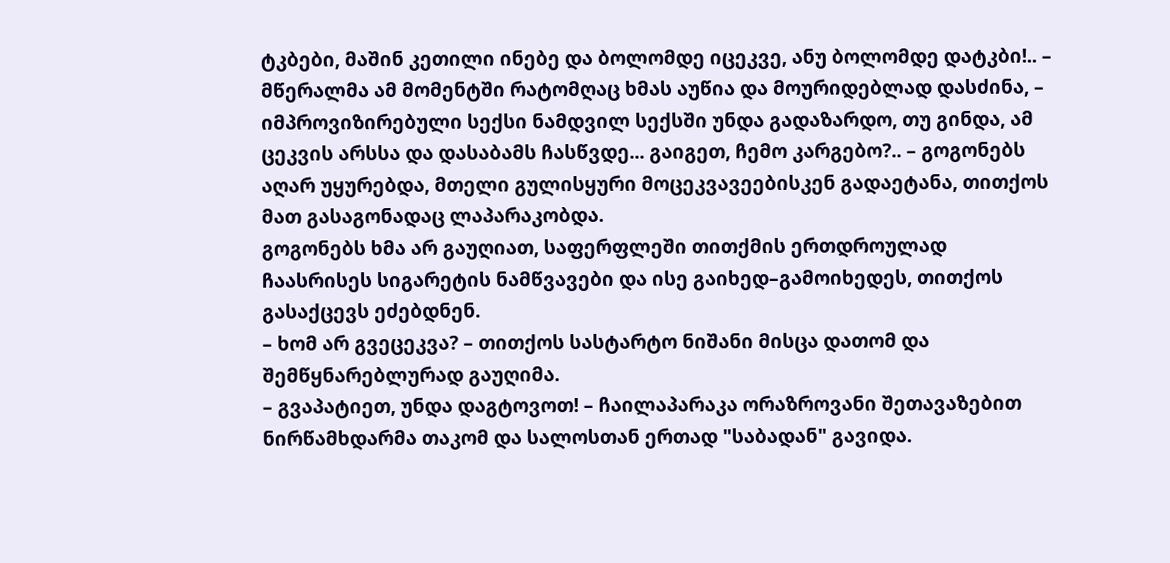ტკბები, მაშინ კეთილი ინებე და ბოლომდე იცეკვე, ანუ ბოლომდე დატკბი!.. – მწერალმა ამ მომენტში რატომღაც ხმას აუწია და მოურიდებლად დასძინა, – იმპროვიზირებული სექსი ნამდვილ სექსში უნდა გადაზარდო, თუ გინდა, ამ ცეკვის არსსა და დასაბამს ჩასწვდე... გაიგეთ, ჩემო კარგებო?.. – გოგონებს აღარ უყურებდა, მთელი გულისყური მოცეკვავეებისკენ გადაეტანა, თითქოს მათ გასაგონადაც ლაპარაკობდა.
გოგონებს ხმა არ გაუღიათ, საფერფლეში თითქმის ერთდროულად ჩაასრისეს სიგარეტის ნამწვავები და ისე გაიხედ–გამოიხედეს, თითქოს გასაქცევს ეძებდნენ.
– ხომ არ გვეცეკვა? – თითქოს სასტარტო ნიშანი მისცა დათომ და შემწყნარებლურად გაუღიმა.
– გვაპატიეთ, უნდა დაგტოვოთ! – ჩაილაპარაკა ორაზროვანი შეთავაზებით ნირწამხდარმა თაკომ და სალოსთან ერთად "საბადან" გავიდა.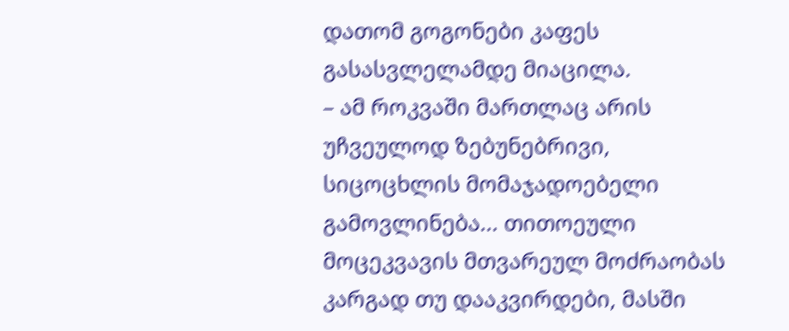დათომ გოგონები კაფეს გასასვლელამდე მიაცილა.
– ამ როკვაში მართლაც არის უჩვეულოდ ზებუნებრივი, სიცოცხლის მომაჯადოებელი გამოვლინება... თითოეული მოცეკვავის მთვარეულ მოძრაობას კარგად თუ დააკვირდები, მასში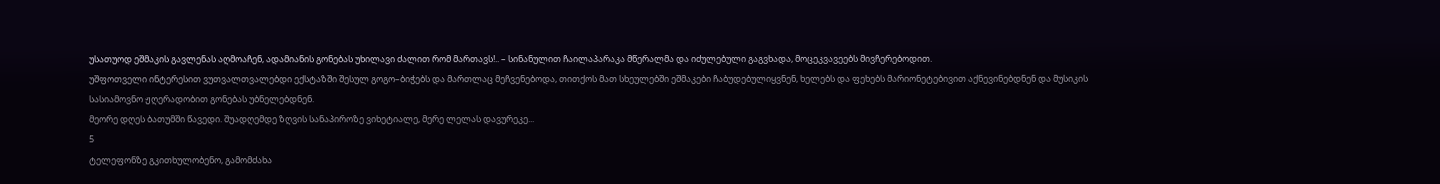უსათუოდ ეშმაკის გავლენას აღმოაჩენ, ადამიანის გონებას უხილავი ძალით რომ მართავს!.. – სინანულით ჩაილაპარაკა მწერალმა და იძულებული გაგვხადა, მოცეკვავეებს მივჩერებოდით.
უშფოთველი ინტერესით ვუთვალთვალებდი ექსტაზში შესულ გოგო–ბიჭებს და მართლაც მეჩვენებოდა, თითქოს მათ სხეულებში ეშმაკები ჩაბუდებულიყვნენ, ხელებს და ფეხებს მარიონეტებივით აქნევინებდნენ და მუსიკის სასიამოვნო ჟღერადობით გონებას უბნელებდნენ.
მეორე დღეს ბათუმში წავედი. შუადღემდე ზღვის სანაპიროზე ვიხეტიალე, მერე ლელას დავურეკე...
5
ტელეფონზე გკითხულობენო, გამომძახა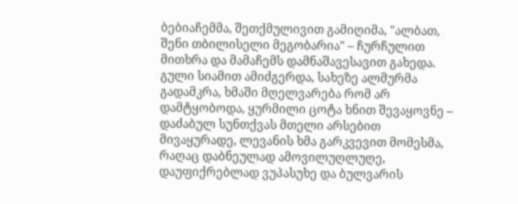ბებიაჩემმა, შეთქმულივით გამიღიმა, "ალბათ, შენი თბილისელი მეგობარია" – ჩურჩულით მითხრა და მამაჩემს დამნაშავესავით გახედა. გული სიამით ამიძგერდა, სახეზე ალმურმა გადამკრა, ხმაში მღელვარება რომ არ დამტყობოდა, ყურმილი ცოტა ხნით შევაყოვნე – დაძაბულ სუნთქვას მთელი არსებით მივაყურადე, ლევანის ხმა გარკვევით მომესმა, რაღაც დაბნეულად ამოვილუღლუღე, დაუფიქრებლად ვუპასუხე და ბულვარის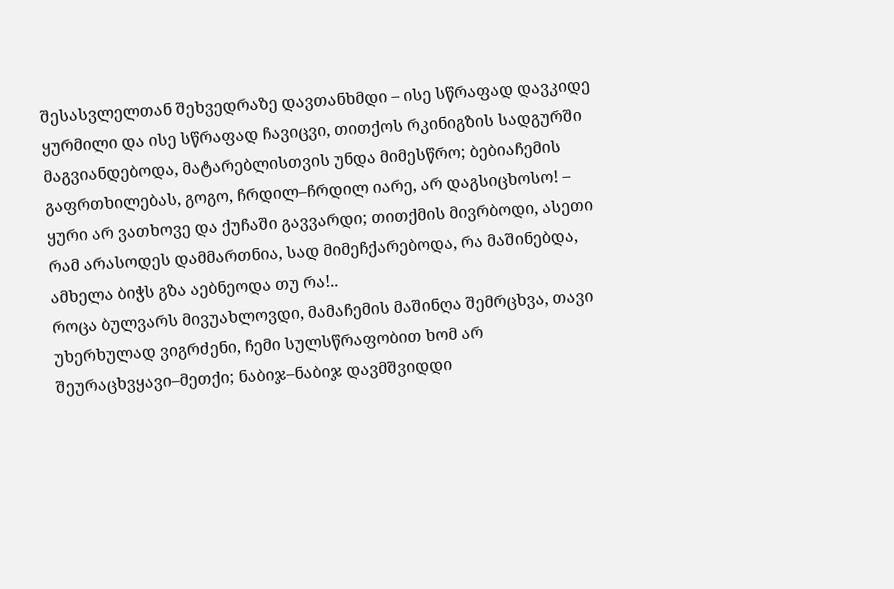შესასვლელთან შეხვედრაზე დავთანხმდი – ისე სწრაფად დავკიდე ყურმილი და ისე სწრაფად ჩავიცვი, თითქოს რკინიგზის სადგურში მაგვიანდებოდა, მატარებლისთვის უნდა მიმესწრო; ბებიაჩემის გაფრთხილებას, გოგო, ჩრდილ–ჩრდილ იარე, არ დაგსიცხოსო! – ყური არ ვათხოვე და ქუჩაში გავვარდი; თითქმის მივრბოდი, ასეთი რამ არასოდეს დამმართნია, სად მიმეჩქარებოდა, რა მაშინებდა, ამხელა ბიჭს გზა აებნეოდა თუ რა!..
როცა ბულვარს მივუახლოვდი, მამაჩემის მაშინღა შემრცხვა, თავი უხერხულად ვიგრძენი, ჩემი სულსწრაფობით ხომ არ შეურაცხვყავი–მეთქი; ნაბიჯ–ნაბიჯ დავმშვიდდი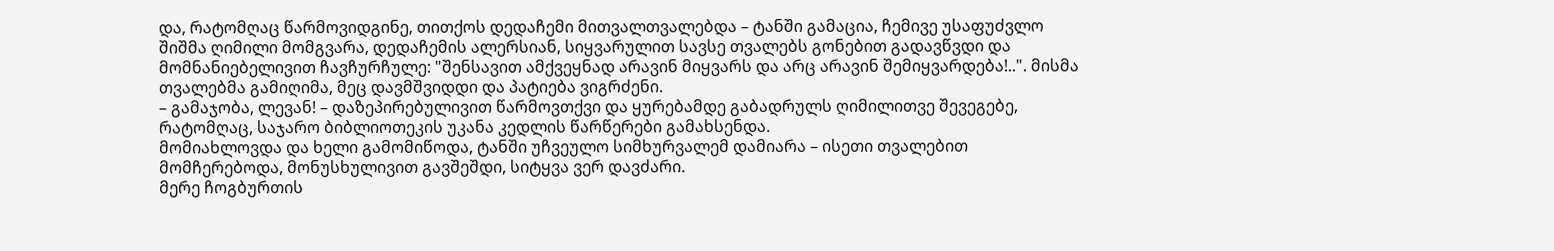და, რატომღაც წარმოვიდგინე, თითქოს დედაჩემი მითვალთვალებდა – ტანში გამაცია, ჩემივე უსაფუძვლო შიშმა ღიმილი მომგვარა, დედაჩემის ალერსიან, სიყვარულით სავსე თვალებს გონებით გადავწვდი და მომნანიებელივით ჩავჩურჩულე: "შენსავით ამქვეყნად არავინ მიყვარს და არც არავინ შემიყვარდება!..". მისმა თვალებმა გამიღიმა, მეც დავმშვიდდი და პატიება ვიგრძენი.
– გამაჯობა, ლევან! – დაზეპირებულივით წარმოვთქვი და ყურებამდე გაბადრულს ღიმილითვე შევეგებე, რატომღაც, საჯარო ბიბლიოთეკის უკანა კედლის წარწერები გამახსენდა.
მომიახლოვდა და ხელი გამომიწოდა, ტანში უჩვეულო სიმხურვალემ დამიარა – ისეთი თვალებით მომჩერებოდა, მონუსხულივით გავშეშდი, სიტყვა ვერ დავძარი.
მერე ჩოგბურთის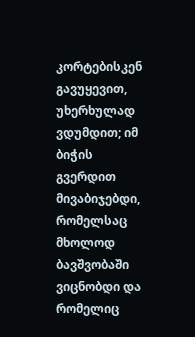კორტებისკენ გავუყევით, უხერხულად ვდუმდით; იმ ბიჭის გვერდით მივაბიჯებდი, რომელსაც მხოლოდ ბავშვობაში ვიცნობდი და რომელიც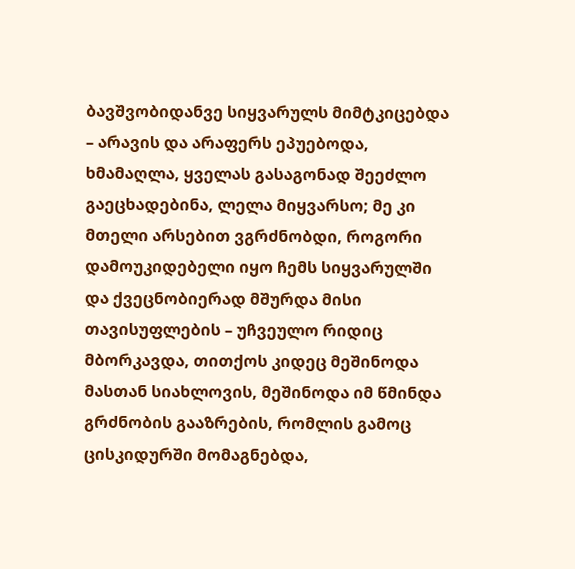ბავშვობიდანვე სიყვარულს მიმტკიცებდა – არავის და არაფერს ეპუებოდა, ხმამაღლა, ყველას გასაგონად შეეძლო გაეცხადებინა, ლელა მიყვარსო; მე კი მთელი არსებით ვგრძნობდი, როგორი დამოუკიდებელი იყო ჩემს სიყვარულში და ქვეცნობიერად მშურდა მისი თავისუფლების – უჩვეულო რიდიც მბორკავდა, თითქოს კიდეც მეშინოდა მასთან სიახლოვის, მეშინოდა იმ წმინდა გრძნობის გააზრების, რომლის გამოც ცისკიდურში მომაგნებდა,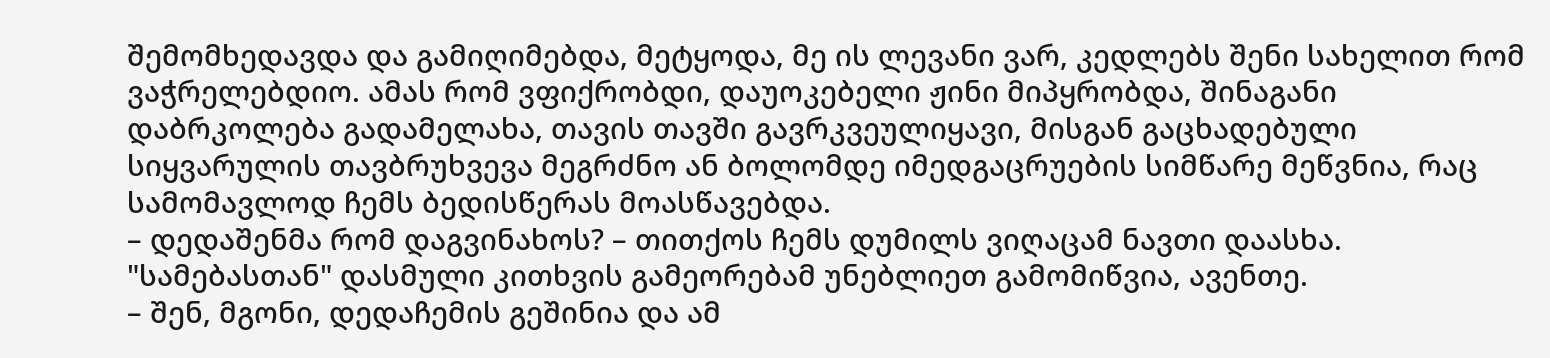შემომხედავდა და გამიღიმებდა, მეტყოდა, მე ის ლევანი ვარ, კედლებს შენი სახელით რომ ვაჭრელებდიო. ამას რომ ვფიქრობდი, დაუოკებელი ჟინი მიპყრობდა, შინაგანი დაბრკოლება გადამელახა, თავის თავში გავრკვეულიყავი, მისგან გაცხადებული სიყვარულის თავბრუხვევა მეგრძნო ან ბოლომდე იმედგაცრუების სიმწარე მეწვნია, რაც სამომავლოდ ჩემს ბედისწერას მოასწავებდა.
– დედაშენმა რომ დაგვინახოს? – თითქოს ჩემს დუმილს ვიღაცამ ნავთი დაასხა.
"სამებასთან" დასმული კითხვის გამეორებამ უნებლიეთ გამომიწვია, ავენთე.
– შენ, მგონი, დედაჩემის გეშინია და ამ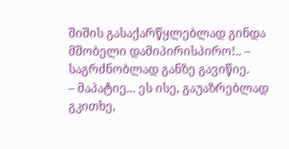შიშის გასაქარწყლებლად გინდა მშობელი დამიპირისპირო!.. – საგრძნობლად განზე გავიწიე.
– მაპატიე... ეს ისე, გაუაზრებლად გკითხე,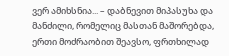ვერ ამიხსნია... – დაბნევით მიპასუხა და მანძილი, რომელიც მასთან მაშორებდა, ერთი მოძრაობით შეავსო, ფრთხილად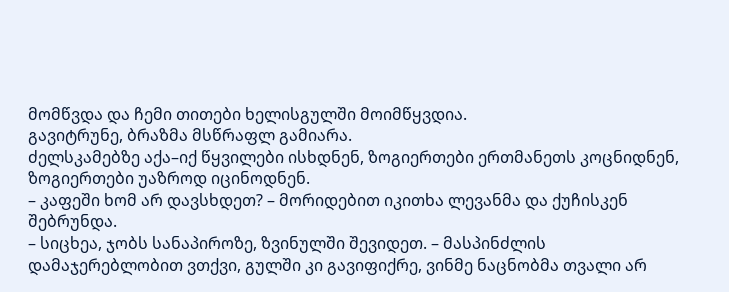მომწვდა და ჩემი თითები ხელისგულში მოიმწყვდია.
გავიტრუნე, ბრაზმა მსწრაფლ გამიარა.
ძელსკამებზე აქა–იქ წყვილები ისხდნენ, ზოგიერთები ერთმანეთს კოცნიდნენ, ზოგიერთები უაზროდ იცინოდნენ.
– კაფეში ხომ არ დავსხდეთ? – მორიდებით იკითხა ლევანმა და ქუჩისკენ შებრუნდა.
– სიცხეა, ჯობს სანაპიროზე, ზვინულში შევიდეთ. – მასპინძლის დამაჯერებლობით ვთქვი, გულში კი გავიფიქრე, ვინმე ნაცნობმა თვალი არ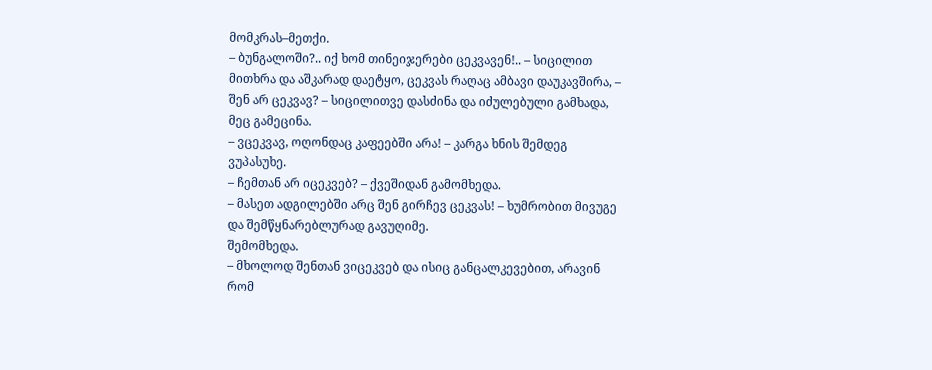მომკრას–მეთქი.
– ბუნგალოში?.. იქ ხომ თინეიჯერები ცეკვავენ!.. – სიცილით მითხრა და აშკარად დაეტყო, ცეკვას რაღაც ამბავი დაუკავშირა, – შენ არ ცეკვავ? – სიცილითვე დასძინა და იძულებული გამხადა, მეც გამეცინა.
– ვცეკვავ, ოღონდაც კაფეებში არა! – კარგა ხნის შემდეგ ვუპასუხე.
– ჩემთან არ იცეკვებ? – ქვეშიდან გამომხედა.
– მასეთ ადგილებში არც შენ გირჩევ ცეკვას! – ხუმრობით მივუგე და შემწყნარებლურად გავუღიმე.
შემომხედა.
– მხოლოდ შენთან ვიცეკვებ და ისიც განცალკევებით, არავინ რომ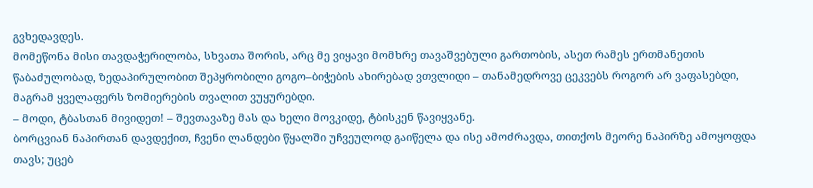გვხედავდეს.
მომეწონა მისი თავდაჭერილობა, სხვათა შორის, არც მე ვიყავი მომხრე თავაშვებული გართობის, ასეთ რამეს ერთმანეთის წაბაძულობად, ზედაპირულობით შეპყრობილი გოგო–ბიჭების ახირებად ვთვლიდი – თანამედროვე ცეკვებს როგორ არ ვაფასებდი, მაგრამ ყველაფერს ზომიერების თვალით ვუყურებდი.
– მოდი, ტბასთან მივიდეთ! – შევთავაზე მას და ხელი მოვკიდე, ტბისკენ წავიყვანე.
ბორცვიან ნაპირთან დავდექით, ჩვენი ლანდები წყალში უჩვეულოდ გაიწელა და ისე ამოძრავდა, თითქოს მეორე ნაპირზე ამოყოფდა თავს; უცებ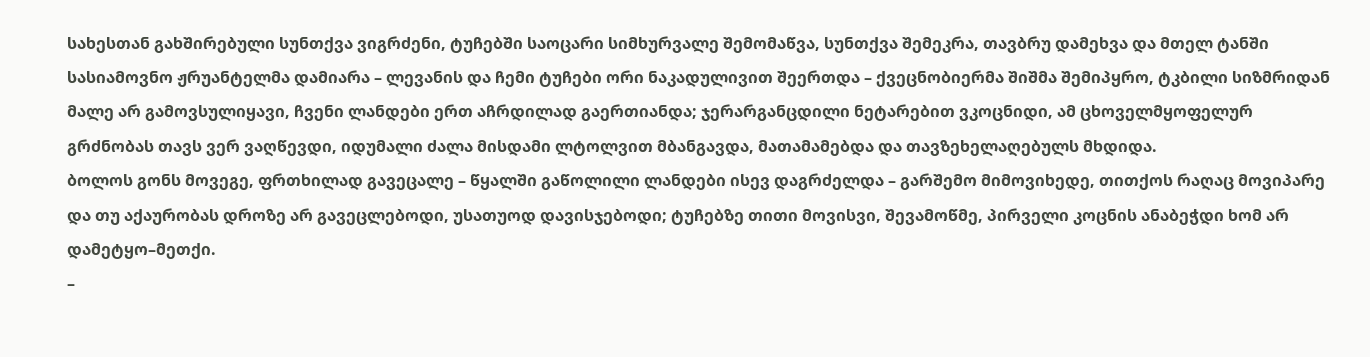სახესთან გახშირებული სუნთქვა ვიგრძენი, ტუჩებში საოცარი სიმხურვალე შემომაწვა, სუნთქვა შემეკრა, თავბრუ დამეხვა და მთელ ტანში სასიამოვნო ჟრუანტელმა დამიარა – ლევანის და ჩემი ტუჩები ორი ნაკადულივით შეერთდა – ქვეცნობიერმა შიშმა შემიპყრო, ტკბილი სიზმრიდან მალე არ გამოვსულიყავი, ჩვენი ლანდები ერთ აჩრდილად გაერთიანდა; ჯერარგანცდილი ნეტარებით ვკოცნიდი, ამ ცხოველმყოფელურ გრძნობას თავს ვერ ვაღწევდი, იდუმალი ძალა მისდამი ლტოლვით მბანგავდა, მათამამებდა და თავზეხელაღებულს მხდიდა.
ბოლოს გონს მოვეგე, ფრთხილად გავეცალე – წყალში გაწოლილი ლანდები ისევ დაგრძელდა – გარშემო მიმოვიხედე, თითქოს რაღაც მოვიპარე და თუ აქაურობას დროზე არ გავეცლებოდი, უსათუოდ დავისჯებოდი; ტუჩებზე თითი მოვისვი, შევამოწმე, პირველი კოცნის ანაბეჭდი ხომ არ დამეტყო–მეთქი.
–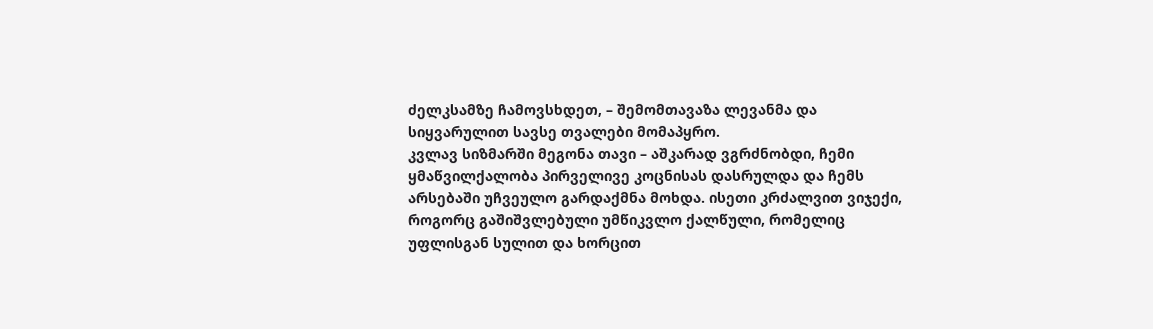ძელკსამზე ჩამოვსხდეთ, – შემომთავაზა ლევანმა და სიყვარულით სავსე თვალები მომაპყრო.
კვლავ სიზმარში მეგონა თავი – აშკარად ვგრძნობდი, ჩემი ყმაწვილქალობა პირველივე კოცნისას დასრულდა და ჩემს არსებაში უჩვეულო გარდაქმნა მოხდა. ისეთი კრძალვით ვიჯექი, როგორც გაშიშვლებული უმწიკვლო ქალწული, რომელიც უფლისგან სულით და ხორცით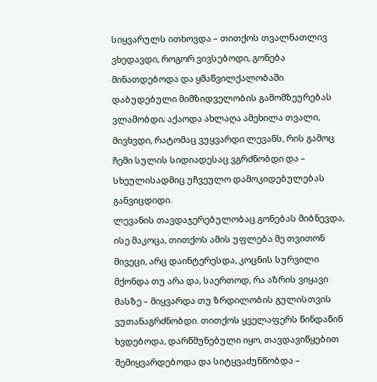სიყვარულს ითხოვდა – თითქოს თვალნათლივ ვხედავდი, როგორ ვივსებოდი, გონება მინათდებოდა და ყმაწვილქალობაში დაბუდებული მიმზიდველობის გამომზეურებას ვლამობდი; აქაოდა ახლაღა ამეხილა თვალი, მივხვდი, რატომაც ვუყვარდი ლევანს, რის გამოც ჩემი სულის სიდიადესაც ვგრძნობდი და – სხეულისადმიც უჩვეულო დამოკიდებულებას განვიცდიდი.
ლევანის თავდაჯერებულობაც გონებას მიბნევდა, ისე მაკოცა, თითქოს ამის უფლება მე თვითონ მივეცი, არც დაინტერესდა, კოცნის სურვილი მქონდა თუ არა და, საერთოდ, რა აზრის ვიყავი მასზე – მიყვარდა თუ ზრდილობის გულისთვის ვუთანაგრძნობდი. თითქოს ყველაფერს წინდაწინ ხვდებოდა, დარწმუნებული იყო, თავდავიწყებით შემიყვარდებოდა და სიტყვაძუნწობდა –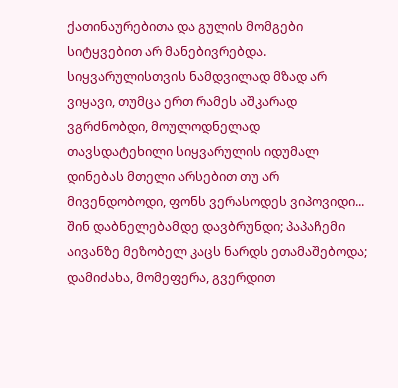ქათინაურებითა და გულის მომგები სიტყვებით არ მანებივრებდა.
სიყვარულისთვის ნამდვილად მზად არ ვიყავი, თუმცა ერთ რამეს აშკარად ვგრძნობდი, მოულოდნელად თავსდატეხილი სიყვარულის იდუმალ დინებას მთელი არსებით თუ არ მივენდობოდი, ფონს ვერასოდეს ვიპოვიდი...
შინ დაბნელებამდე დავბრუნდი; პაპაჩემი აივანზე მეზობელ კაცს ნარდს ეთამაშებოდა; დამიძახა, მომეფერა, გვერდით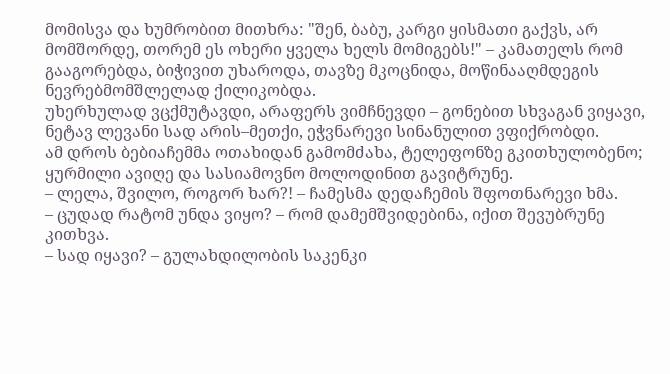მომისვა და ხუმრობით მითხრა: "შენ, ბაბუ, კარგი ყისმათი გაქვს, არ მომშორდე, თორემ ეს ოხერი ყველა ხელს მომიგებს!" – კამათელს რომ გააგორებდა, ბიჭივით უხაროდა, თავზე მკოცნიდა, მოწინააღმდეგის ნევრებმომშლელად ქილიკობდა.
უხერხულად ვცქმუტავდი, არაფერს ვიმჩნევდი – გონებით სხვაგან ვიყავი, ნეტავ ლევანი სად არის–მეთქი, ეჭვნარევი სინანულით ვფიქრობდი.
ამ დროს ბებიაჩემმა ოთახიდან გამომძახა, ტელეფონზე გკითხულობენო; ყურმილი ავიღე და სასიამოვნო მოლოდინით გავიტრუნე.
– ლელა, შვილო, როგორ ხარ?! – ჩამესმა დედაჩემის შფოთნარევი ხმა.
– ცუდად რატომ უნდა ვიყო? – რომ დამემშვიდებინა, იქით შევუბრუნე კითხვა.
– სად იყავი? – გულახდილობის საკენკი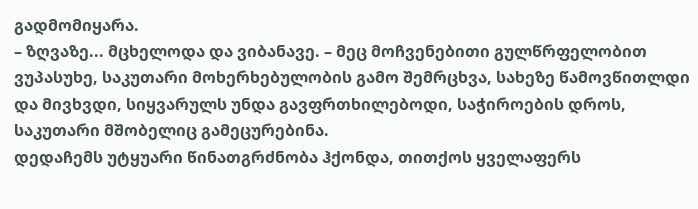გადმომიყარა.
– ზღვაზე... მცხელოდა და ვიბანავე. – მეც მოჩვენებითი გულწრფელობით ვუპასუხე, საკუთარი მოხერხებულობის გამო შემრცხვა, სახეზე წამოვწითლდი და მივხვდი, სიყვარულს უნდა გავფრთხილებოდი, საჭიროების დროს, საკუთარი მშობელიც გამეცურებინა.
დედაჩემს უტყუარი წინათგრძნობა ჰქონდა, თითქოს ყველაფერს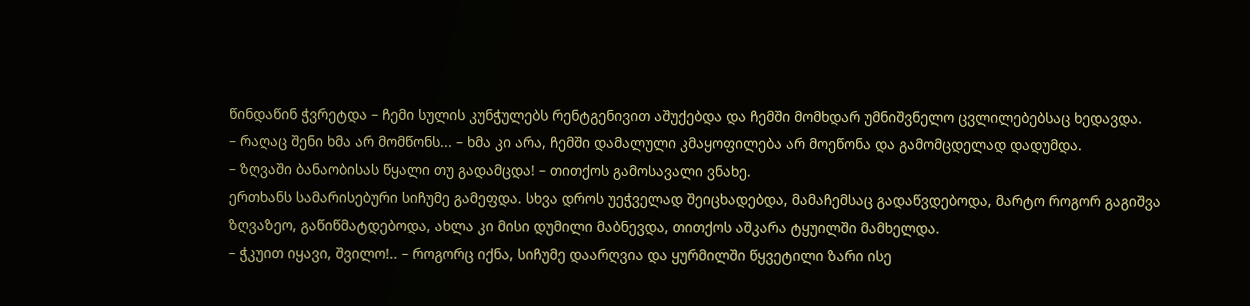წინდაწინ ჭვრეტდა – ჩემი სულის კუნჭულებს რენტგენივით აშუქებდა და ჩემში მომხდარ უმნიშვნელო ცვლილებებსაც ხედავდა.
– რაღაც შენი ხმა არ მომწონს... – ხმა კი არა, ჩემში დამალული კმაყოფილება არ მოეწონა და გამომცდელად დადუმდა.
– ზღვაში ბანაობისას წყალი თუ გადამცდა! – თითქოს გამოსავალი ვნახე.
ერთხანს სამარისებური სიჩუმე გამეფდა. სხვა დროს უეჭველად შეიცხადებდა, მამაჩემსაც გადაწვდებოდა, მარტო როგორ გაგიშვა ზღვაზეო, გაწიწმატდებოდა, ახლა კი მისი დუმილი მაბნევდა, თითქოს აშკარა ტყუილში მამხელდა.
– ჭკუით იყავი, შვილო!.. – როგორც იქნა, სიჩუმე დაარღვია და ყურმილში წყვეტილი ზარი ისე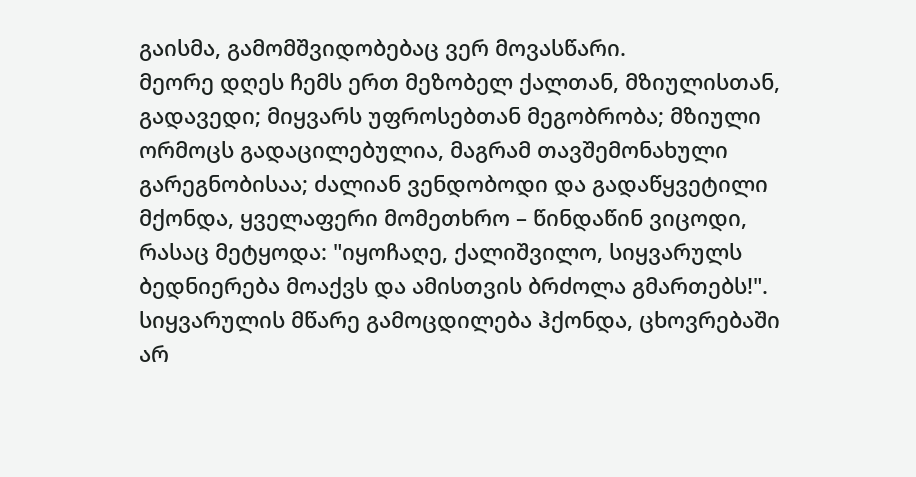გაისმა, გამომშვიდობებაც ვერ მოვასწარი.
მეორე დღეს ჩემს ერთ მეზობელ ქალთან, მზიულისთან, გადავედი; მიყვარს უფროსებთან მეგობრობა; მზიული ორმოცს გადაცილებულია, მაგრამ თავშემონახული გარეგნობისაა; ძალიან ვენდობოდი და გადაწყვეტილი მქონდა, ყველაფერი მომეთხრო – წინდაწინ ვიცოდი, რასაც მეტყოდა: "იყოჩაღე, ქალიშვილო, სიყვარულს ბედნიერება მოაქვს და ამისთვის ბრძოლა გმართებს!".
სიყვარულის მწარე გამოცდილება ჰქონდა, ცხოვრებაში არ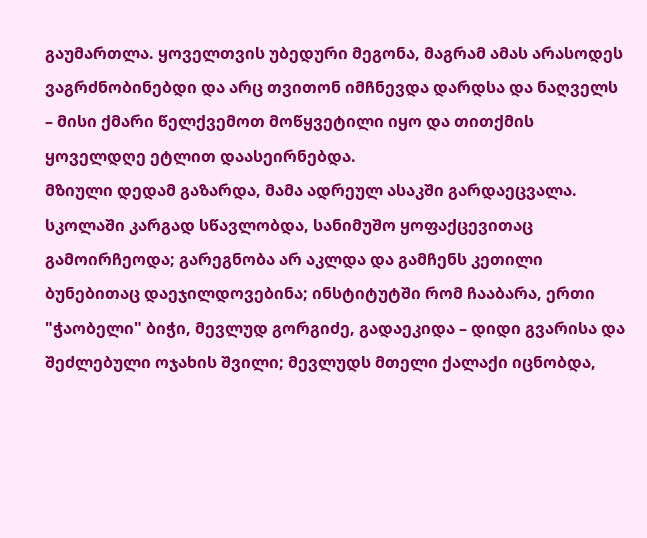გაუმართლა. ყოველთვის უბედური მეგონა, მაგრამ ამას არასოდეს ვაგრძნობინებდი და არც თვითონ იმჩნევდა დარდსა და ნაღველს – მისი ქმარი წელქვემოთ მოწყვეტილი იყო და თითქმის ყოველდღე ეტლით დაასეირნებდა.
მზიული დედამ გაზარდა, მამა ადრეულ ასაკში გარდაეცვალა. სკოლაში კარგად სწავლობდა, სანიმუშო ყოფაქცევითაც გამოირჩეოდა; გარეგნობა არ აკლდა და გამჩენს კეთილი ბუნებითაც დაეჯილდოვებინა; ინსტიტუტში რომ ჩააბარა, ერთი "ჭაობელი" ბიჭი, მევლუდ გორგიძე, გადაეკიდა – დიდი გვარისა და შეძლებული ოჯახის შვილი; მევლუდს მთელი ქალაქი იცნობდა,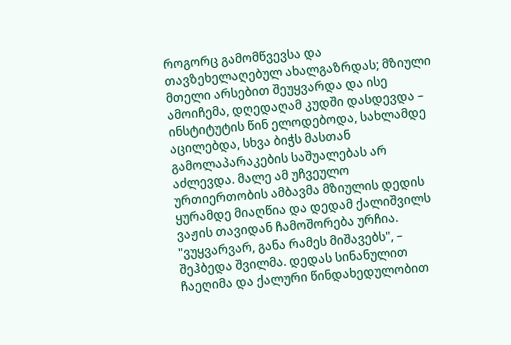როგორც გამომწვევსა და თავზეხელაღებულ ახალგაზრდას; მზიული მთელი არსებით შეუყვარდა და ისე ამოიჩემა, დღედაღამ კუდში დასდევდა – ინსტიტუტის წინ ელოდებოდა, სახლამდე აცილებდა, სხვა ბიჭს მასთან გამოლაპარაკების საშუალებას არ აძლევდა. მალე ამ უჩვეულო ურთიერთობის ამბავმა მზიულის დედის ყურამდე მიაღწია და დედამ ქალიშვილს ვაჟის თავიდან ჩამოშორება ურჩია. "ვუყვარვარ, განა რამეს მიშავებს", – შეჰბედა შვილმა. დედას სინანულით ჩაეღიმა და ქალური წინდახედულობით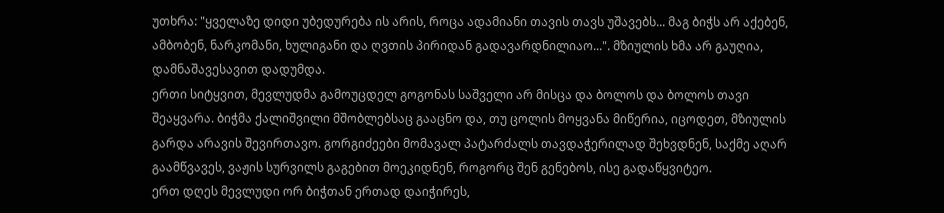უთხრა: "ყველაზე დიდი უბედურება ის არის, როცა ადამიანი თავის თავს უშავებს... მაგ ბიჭს არ აქებენ, ამბობენ, ნარკომანი, ხულიგანი და ღვთის პირიდან გადავარდნილიაო...". მზიულის ხმა არ გაუღია, დამნაშავესავით დადუმდა.
ერთი სიტყვით, მევლუდმა გამოუცდელ გოგონას საშველი არ მისცა და ბოლოს და ბოლოს თავი შეაყვარა. ბიჭმა ქალიშვილი მშობლებსაც გააცნო და, თუ ცოლის მოყვანა მიწერია, იცოდეთ, მზიულის გარდა არავის შევირთავო. გორგიძეები მომავალ პატარძალს თავდაჭერილად შეხვდნენ, საქმე აღარ გაამწვავეს, ვაჟის სურვილს გაგებით მოეკიდნენ, როგორც შენ გენებოს, ისე გადაწყვიტეო.
ერთ დღეს მევლუდი ორ ბიჭთან ერთად დაიჭირეს,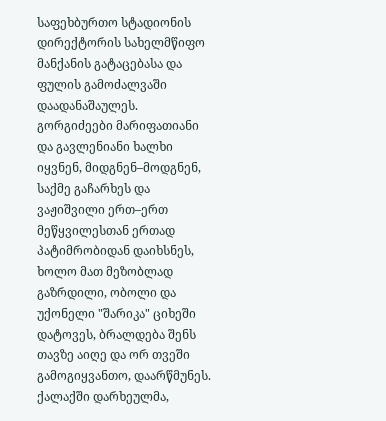საფეხბურთო სტადიონის დირექტორის სახელმწიფო მანქანის გატაცებასა და ფულის გამოძალვაში დაადანაშაულეს. გორგიძეები მარიფათიანი და გავლენიანი ხალხი იყვნენ, მიდგნენ–მოდგნენ, საქმე გაჩარხეს და ვაჟიშვილი ერთ–ერთ მეწყვილესთან ერთად პატიმრობიდან დაიხსნეს, ხოლო მათ მეზობლად გაზრდილი, ობოლი და უქონელი "შარიკა" ციხეში დატოვეს, ბრალდება შენს თავზე აიღე და ორ თვეში გამოგიყვანთო, დაარწმუნეს. ქალაქში დარხეულმა,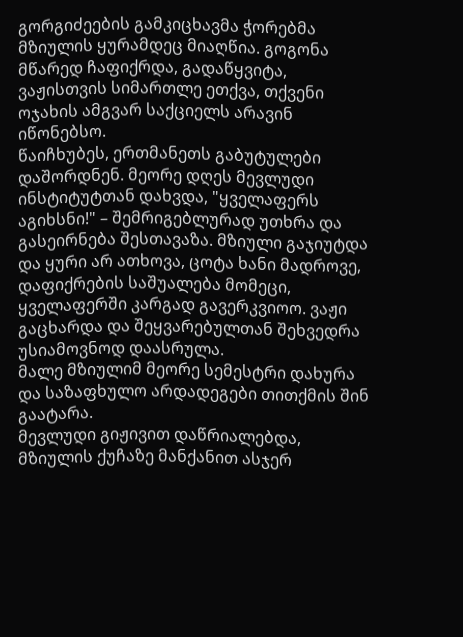გორგიძეების გამკიცხავმა ჭორებმა მზიულის ყურამდეც მიაღწია. გოგონა მწარედ ჩაფიქრდა, გადაწყვიტა, ვაჟისთვის სიმართლე ეთქვა, თქვენი ოჯახის ამგვარ საქციელს არავინ იწონებსო.
წაიჩხუბეს, ერთმანეთს გაბუტულები დაშორდნენ. მეორე დღეს მევლუდი ინსტიტუტთან დახვდა, "ყველაფერს აგიხსნი!" – შემრიგებლურად უთხრა და გასეირნება შესთავაზა. მზიული გაჯიუტდა და ყური არ ათხოვა, ცოტა ხანი მადროვე, დაფიქრების საშუალება მომეცი, ყველაფერში კარგად გავერკვიოო. ვაჟი გაცხარდა და შეყვარებულთან შეხვედრა უსიამოვნოდ დაასრულა.
მალე მზიულიმ მეორე სემესტრი დახურა და საზაფხულო არდადეგები თითქმის შინ გაატარა.
მევლუდი გიჟივით დაწრიალებდა, მზიულის ქუჩაზე მანქანით ასჯერ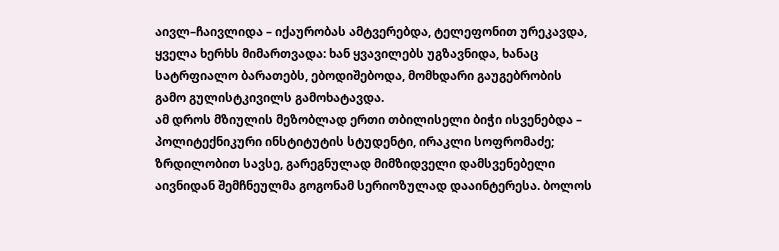აივლ–ჩაივლიდა – იქაურობას ამტვერებდა, ტელეფონით ურეკავდა, ყველა ხერხს მიმართვადა: ხან ყვავილებს უგზავნიდა, ხანაც სატრფიალო ბარათებს, ებოდიშებოდა, მომხდარი გაუგებრობის გამო გულისტკივილს გამოხატავდა.
ამ დროს მზიულის მეზობლად ერთი თბილისელი ბიჭი ისვენებდა – პოლიტექნიკური ინსტიტუტის სტუდენტი, ირაკლი სოფრომაძე; ზრდილობით სავსე, გარეგნულად მიმზიდველი დამსვენებელი აივნიდან შემჩნეულმა გოგონამ სერიოზულად დააინტერესა. ბოლოს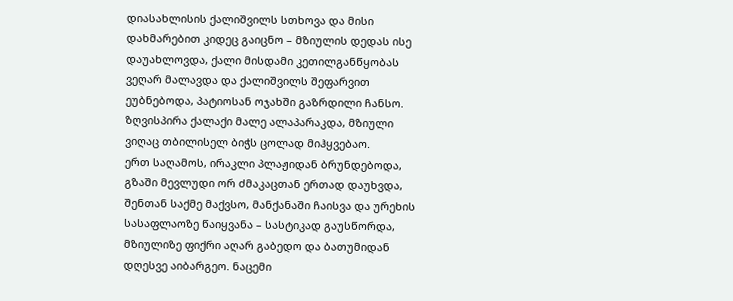დიასახლისის ქალიშვილს სთხოვა და მისი დახმარებით კიდეც გაიცნო – მზიულის დედას ისე დაუახლოვდა, ქალი მისდამი კეთილგანწყობას ვეღარ მალავდა და ქალიშვილს შეფარვით ეუბნებოდა, პატიოსან ოჯახში გაზრდილი ჩანსო.
ზღვისპირა ქალაქი მალე ალაპარაკდა, მზიული ვიღაც თბილისელ ბიჭს ცოლად მიჰყვებაო.
ერთ საღამოს, ირაკლი პლაჟიდან ბრუნდებოდა, გზაში მევლუდი ორ ძმაკაცთან ერთად დაუხვდა, შენთან საქმე მაქვსო, მანქანაში ჩაისვა და ურეხის სასაფლაოზე წაიყვანა – სასტიკად გაუსწორდა, მზიულიზე ფიქრი აღარ გაბედო და ბათუმიდან დღესვე აიბარგეო. ნაცემი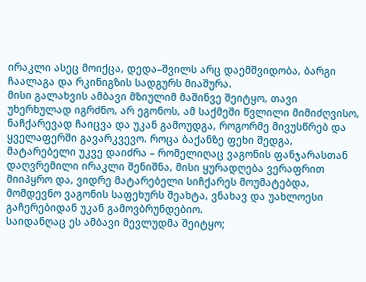ირაკლი ასეც მოიქცა, დედა–შვილს არც დაემშვიდობა, ბარგი ჩაალაგა და რკინიგზის სადგურს მიაშურა.
მისი გალახვის ამბავი მზიულიმ მაშინვე შეიტყო, თავი უხერხულად იგრძნო, არ ეგონოს, ამ საქმეში წვლილი მიმიძღვისო, ნაჩქარევად ჩაიცვა და უკან გამოუდგა, როგორმე მივუსწრებ და ყველაფერში გავარკვევო. როცა ბაქანზე ფეხი შედგა, მატარებელი უკვე დაიძრა – რომელიღაც ვაგონის ფანჯარასთან დაღვრემილი ირაკლი შენიშნა, მისი ყურადღება ვერაფრით მიიპყრო და, ვიდრე მატარებელი სიჩქარეს მოუმატებდა, მომდევნო ვაგონის საფეხურს შეახტა, ვნახავ და უახლოესი გაჩერებიდან უკან გამოვბრუნდებიო.
საიდანღაც ეს ამბავი მევლუდმა შეიტყო;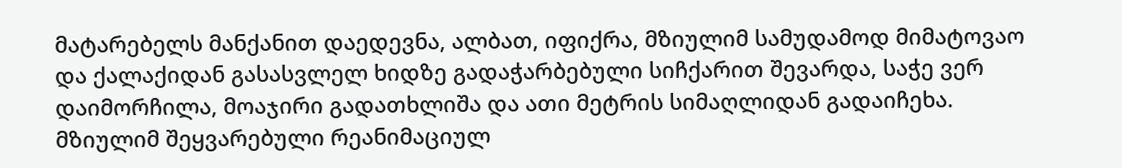მატარებელს მანქანით დაედევნა, ალბათ, იფიქრა, მზიულიმ სამუდამოდ მიმატოვაო და ქალაქიდან გასასვლელ ხიდზე გადაჭარბებული სიჩქარით შევარდა, საჭე ვერ დაიმორჩილა, მოაჯირი გადათხლიშა და ათი მეტრის სიმაღლიდან გადაიჩეხა.
მზიულიმ შეყვარებული რეანიმაციულ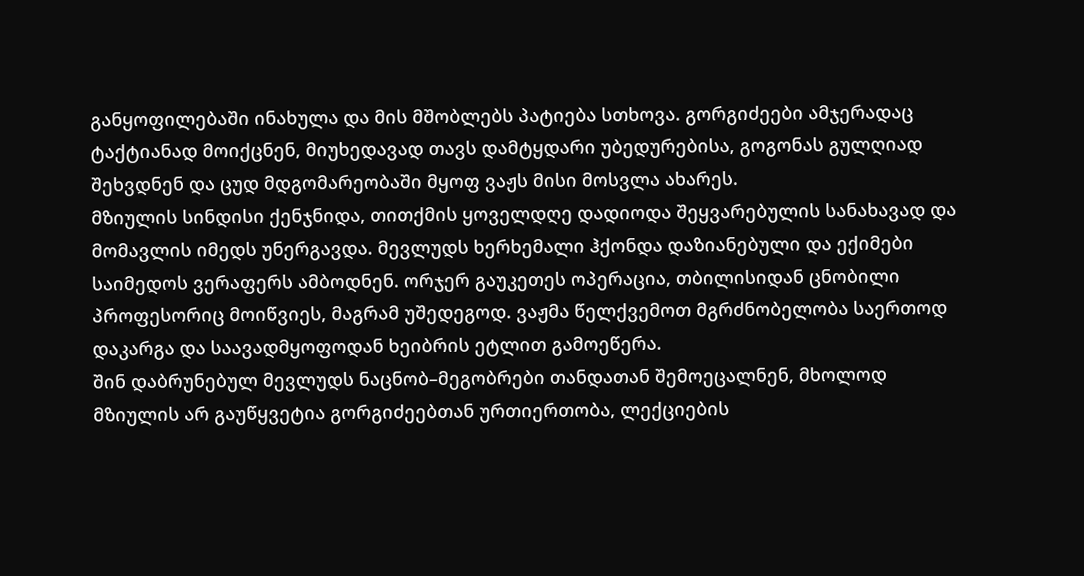განყოფილებაში ინახულა და მის მშობლებს პატიება სთხოვა. გორგიძეები ამჯერადაც ტაქტიანად მოიქცნენ, მიუხედავად თავს დამტყდარი უბედურებისა, გოგონას გულღიად შეხვდნენ და ცუდ მდგომარეობაში მყოფ ვაჟს მისი მოსვლა ახარეს.
მზიულის სინდისი ქენჯნიდა, თითქმის ყოველდღე დადიოდა შეყვარებულის სანახავად და მომავლის იმედს უნერგავდა. მევლუდს ხერხემალი ჰქონდა დაზიანებული და ექიმები საიმედოს ვერაფერს ამბოდნენ. ორჯერ გაუკეთეს ოპერაცია, თბილისიდან ცნობილი პროფესორიც მოიწვიეს, მაგრამ უშედეგოდ. ვაჟმა წელქვემოთ მგრძნობელობა საერთოდ დაკარგა და საავადმყოფოდან ხეიბრის ეტლით გამოეწერა.
შინ დაბრუნებულ მევლუდს ნაცნობ–მეგობრები თანდათან შემოეცალნენ, მხოლოდ მზიულის არ გაუწყვეტია გორგიძეებთან ურთიერთობა, ლექციების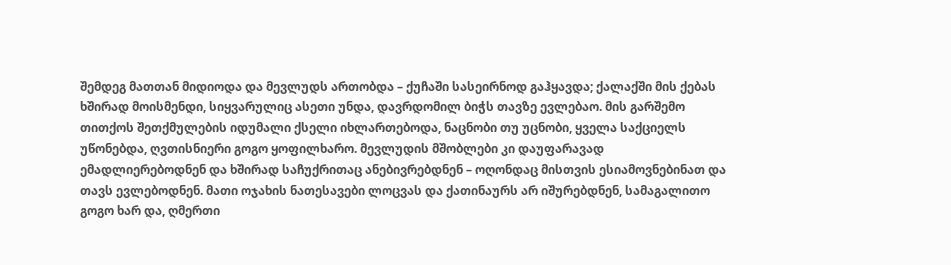შემდეგ მათთან მიდიოდა და მევლუდს ართობდა – ქუჩაში სასეირნოდ გაჰყავდა; ქალაქში მის ქებას ხშირად მოისმენდი, სიყვარულიც ასეთი უნდა, დავრდომილ ბიჭს თავზე ევლებაო. მის გარშემო თითქოს შეთქმულების იდუმალი ქსელი იხლართებოდა, ნაცნობი თუ უცნობი, ყველა საქციელს უწონებდა, ღვთისნიერი გოგო ყოფილხარო. მევლუდის მშობლები კი დაუფარავად ემადლიერებოდნენ და ხშირად საჩუქრითაც ანებივრებდნენ – ოღონდაც მისთვის ესიამოვნებინათ და თავს ევლებოდნენ. მათი ოჯახის ნათესავები ლოცვას და ქათინაურს არ იშურებდნენ, სამაგალითო გოგო ხარ და, ღმერთი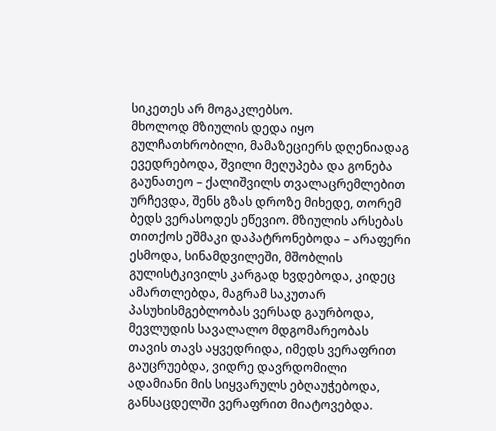სიკეთეს არ მოგაკლებსო.
მხოლოდ მზიულის დედა იყო გულჩათხრობილი, მამაზეციერს დღენიადაგ ევედრებოდა, შვილი მეღუპება და გონება გაუნათეო – ქალიშვილს თვალაცრემლებით ურჩევდა, შენს გზას დროზე მიხედე, თორემ ბედს ვერასოდეს ეწევიო. მზიულის არსებას თითქოს ეშმაკი დაპატრონებოდა – არაფერი ესმოდა, სინამდვილეში, მშობლის გულისტკივილს კარგად ხვდებოდა, კიდეც ამართლებდა, მაგრამ საკუთარ პასუხისმგებლობას ვერსად გაურბოდა, მევლუდის სავალალო მდგომარეობას თავის თავს აყვედრიდა, იმედს ვერაფრით გაუცრუებდა, ვიდრე დავრდომილი ადამიანი მის სიყვარულს ებღაუჭებოდა, განსაცდელში ვერაფრით მიატოვებდა.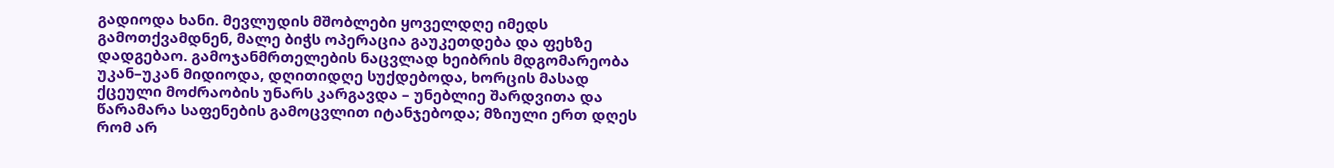გადიოდა ხანი. მევლუდის მშობლები ყოველდღე იმედს გამოთქვამდნენ, მალე ბიჭს ოპერაცია გაუკეთდება და ფეხზე დადგებაო. გამოჯანმრთელების ნაცვლად ხეიბრის მდგომარეობა უკან–უკან მიდიოდა, დღითიდღე სუქდებოდა, ხორცის მასად ქცეული მოძრაობის უნარს კარგავდა – უნებლიე შარდვითა და წარამარა საფენების გამოცვლით იტანჯებოდა; მზიული ერთ დღეს რომ არ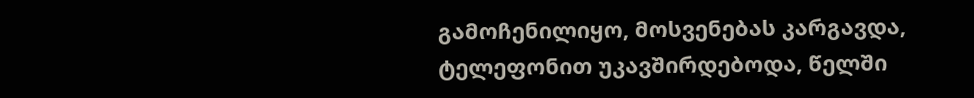გამოჩენილიყო, მოსვენებას კარგავდა, ტელეფონით უკავშირდებოდა, წელში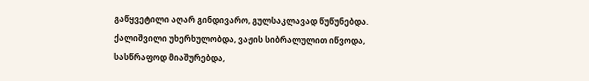გაწყვეტილი აღარ გინდივარო, გულსაკლავად წუწუნებდა. ქალიშვილი უხერხულობდა, ვაჟის სიბრალულით იწვოდა, სასწრაფოდ მიაშურებდა,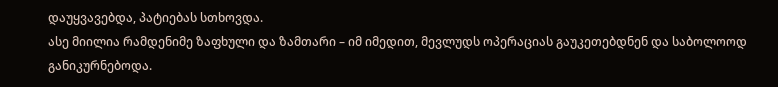დაუყვავებდა, პატიებას სთხოვდა.
ასე მიილია რამდენიმე ზაფხული და ზამთარი – იმ იმედით, მევლუდს ოპერაციას გაუკეთებდნენ და საბოლოოდ განიკურნებოდა.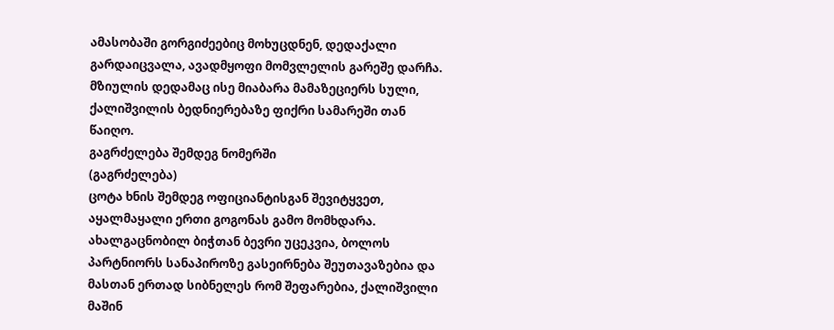ამასობაში გორგიძეებიც მოხუცდნენ, დედაქალი გარდაიცვალა, ავადმყოფი მომვლელის გარეშე დარჩა. მზიულის დედამაც ისე მიაბარა მამაზეციერს სული, ქალიშვილის ბედნიერებაზე ფიქრი სამარეში თან წაიღო.
გაგრძელება შემდეგ ნომერში
(გაგრძელება)
ცოტა ხნის შემდეგ ოფიციანტისგან შევიტყვეთ, აყალმაყალი ერთი გოგონას გამო მომხდარა. ახალგაცნობილ ბიჭთან ბევრი უცეკვია, ბოლოს პარტნიორს სანაპიროზე გასეირნება შეუთავაზებია და მასთან ერთად სიბნელეს რომ შეფარებია, ქალიშვილი მაშინ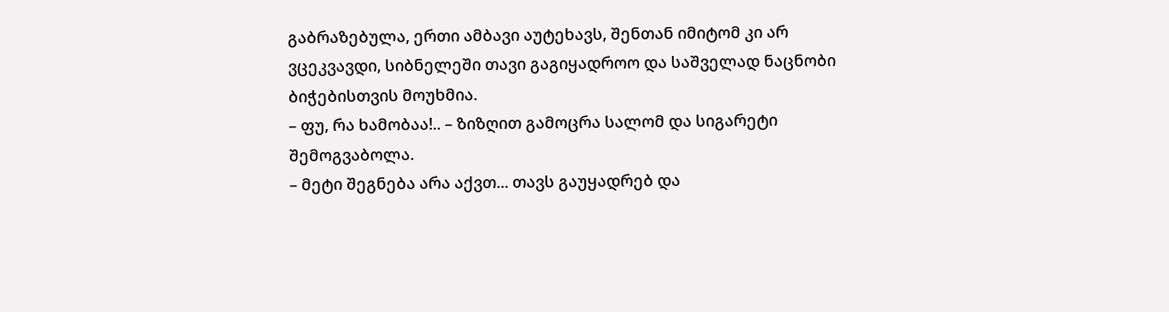გაბრაზებულა, ერთი ამბავი აუტეხავს, შენთან იმიტომ კი არ ვცეკვავდი, სიბნელეში თავი გაგიყადროო და საშველად ნაცნობი ბიჭებისთვის მოუხმია.
– ფუ, რა ხამობაა!.. – ზიზღით გამოცრა სალომ და სიგარეტი შემოგვაბოლა.
– მეტი შეგნება არა აქვთ... თავს გაუყადრებ და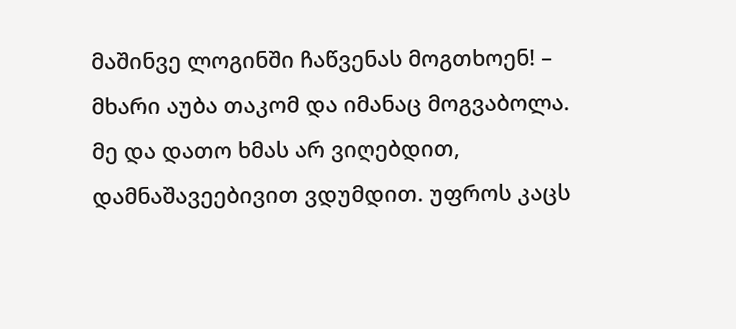მაშინვე ლოგინში ჩაწვენას მოგთხოენ! – მხარი აუბა თაკომ და იმანაც მოგვაბოლა.
მე და დათო ხმას არ ვიღებდით, დამნაშავეებივით ვდუმდით. უფროს კაცს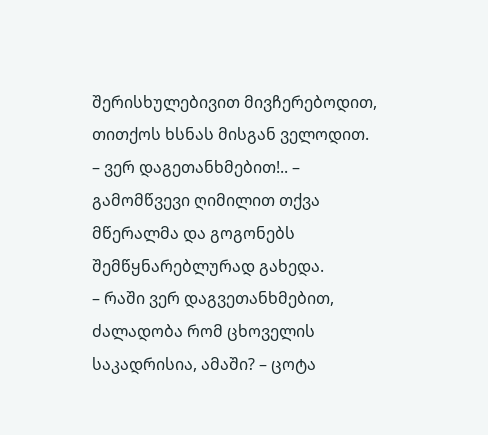შერისხულებივით მივჩერებოდით, თითქოს ხსნას მისგან ველოდით.
– ვერ დაგეთანხმებით!.. – გამომწვევი ღიმილით თქვა მწერალმა და გოგონებს შემწყნარებლურად გახედა.
– რაში ვერ დაგვეთანხმებით, ძალადობა რომ ცხოველის საკადრისია, ამაში? – ცოტა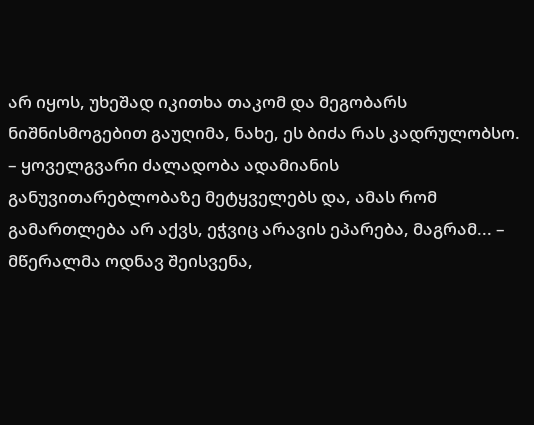არ იყოს, უხეშად იკითხა თაკომ და მეგობარს ნიშნისმოგებით გაუღიმა, ნახე, ეს ბიძა რას კადრულობსო.
– ყოველგვარი ძალადობა ადამიანის განუვითარებლობაზე მეტყველებს და, ამას რომ გამართლება არ აქვს, ეჭვიც არავის ეპარება, მაგრამ... – მწერალმა ოდნავ შეისვენა,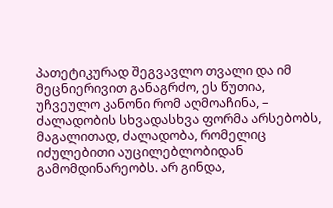პათეტიკურად შეგვავლო თვალი და იმ მეცნიერივით განაგრძო, ეს წუთია, უჩვეულო კანონი რომ აღმოაჩინა, – ძალადობის სხვადასხვა ფორმა არსებობს, მაგალითად, ძალადობა, რომელიც იძულებითი აუცილებლობიდან გამომდინარეობს. არ გინდა,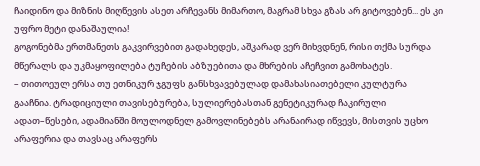ჩაიდინო და მიზნის მიღწევის ასეთ არჩევანს მიმართო, მაგრამ სხვა გზას არ გიტოვებენ... ეს კი უფრო მეტი დანაშაულია!
გოგონებმა ერთმანეთს გაკვირვებით გადახედეს, აშკარად ვერ მიხვდნენ, რისი თქმა სურდა მწერალს და უკმაყოფილება ტუჩების აბზუებითა და მხრების აჩეჩვით გამოხატეს.
– თითოეულ ერსა თუ ეთნიკურ ჯგუფს განსხვავებულად დამახასიათებელი კულტურა გააჩნია. ტრადიციული თავისებურება, სულიერებასთან გენეტიკურად ჩაკირული ადათ–წესები, ადამიანში მოულოდნელ გამოვლინებებს არანაირად იწვევს, მისთვის უცხო არაფერია და თავსაც არაფერს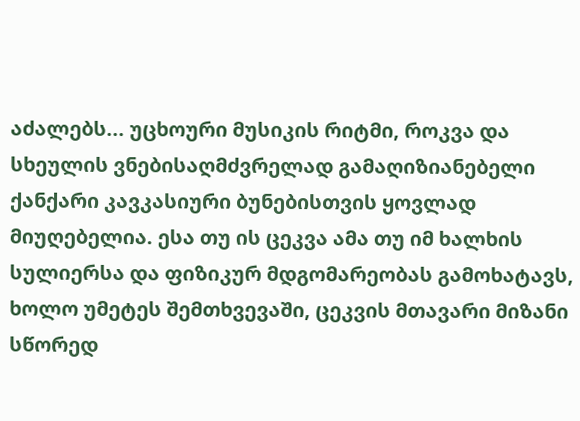აძალებს... უცხოური მუსიკის რიტმი, როკვა და სხეულის ვნებისაღმძვრელად გამაღიზიანებელი ქანქარი კავკასიური ბუნებისთვის ყოვლად მიუღებელია. ესა თუ ის ცეკვა ამა თუ იმ ხალხის სულიერსა და ფიზიკურ მდგომარეობას გამოხატავს, ხოლო უმეტეს შემთხვევაში, ცეკვის მთავარი მიზანი სწორედ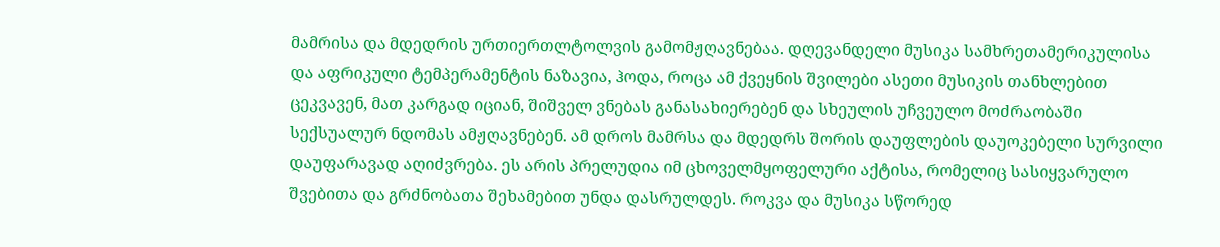მამრისა და მდედრის ურთიერთლტოლვის გამომჟღავნებაა. დღევანდელი მუსიკა სამხრეთამერიკულისა და აფრიკული ტემპერამენტის ნაზავია, ჰოდა, როცა ამ ქვეყნის შვილები ასეთი მუსიკის თანხლებით ცეკვავენ, მათ კარგად იციან, შიშველ ვნებას განასახიერებენ და სხეულის უჩვეულო მოძრაობაში სექსუალურ ნდომას ამჟღავნებენ. ამ დროს მამრსა და მდედრს შორის დაუფლების დაუოკებელი სურვილი დაუფარავად აღიძვრება. ეს არის პრელუდია იმ ცხოველმყოფელური აქტისა, რომელიც სასიყვარულო შვებითა და გრძნობათა შეხამებით უნდა დასრულდეს. როკვა და მუსიკა სწორედ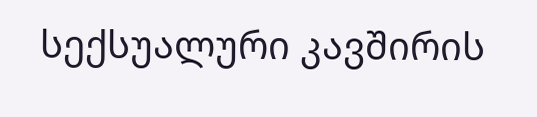სექსუალური კავშირის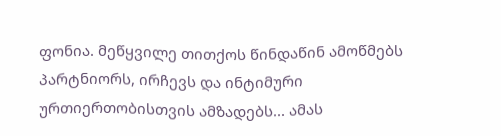ფონია. მეწყვილე თითქოს წინდაწინ ამოწმებს პარტნიორს, ირჩევს და ინტიმური ურთიერთობისთვის ამზადებს... ამას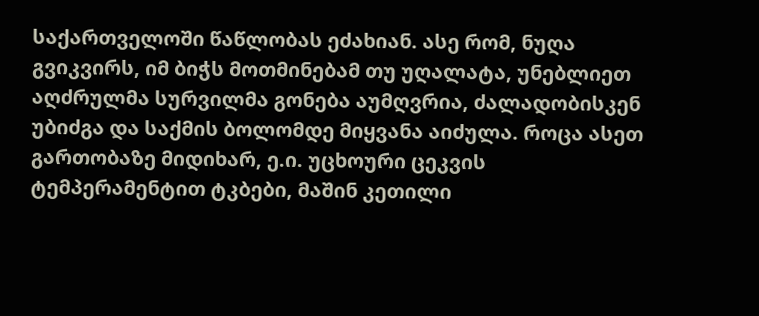საქართველოში წაწლობას ეძახიან. ასე რომ, ნუღა გვიკვირს, იმ ბიჭს მოთმინებამ თუ უღალატა, უნებლიეთ აღძრულმა სურვილმა გონება აუმღვრია, ძალადობისკენ უბიძგა და საქმის ბოლომდე მიყვანა აიძულა. როცა ასეთ გართობაზე მიდიხარ, ე.ი. უცხოური ცეკვის ტემპერამენტით ტკბები, მაშინ კეთილი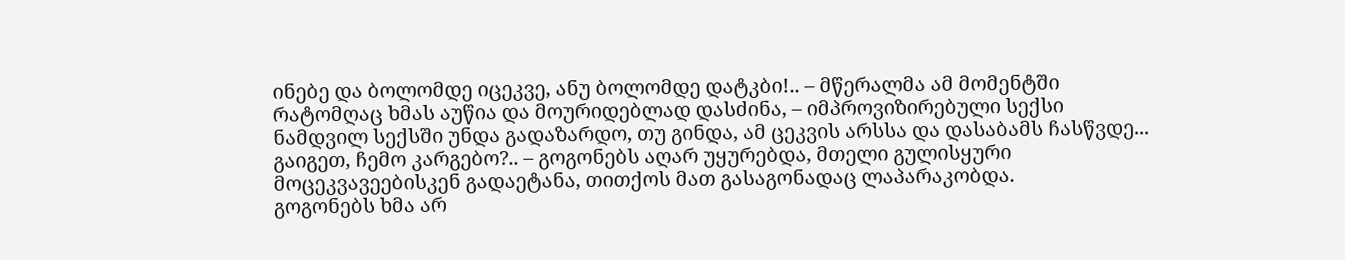ინებე და ბოლომდე იცეკვე, ანუ ბოლომდე დატკბი!.. – მწერალმა ამ მომენტში რატომღაც ხმას აუწია და მოურიდებლად დასძინა, – იმპროვიზირებული სექსი ნამდვილ სექსში უნდა გადაზარდო, თუ გინდა, ამ ცეკვის არსსა და დასაბამს ჩასწვდე... გაიგეთ, ჩემო კარგებო?.. – გოგონებს აღარ უყურებდა, მთელი გულისყური მოცეკვავეებისკენ გადაეტანა, თითქოს მათ გასაგონადაც ლაპარაკობდა.
გოგონებს ხმა არ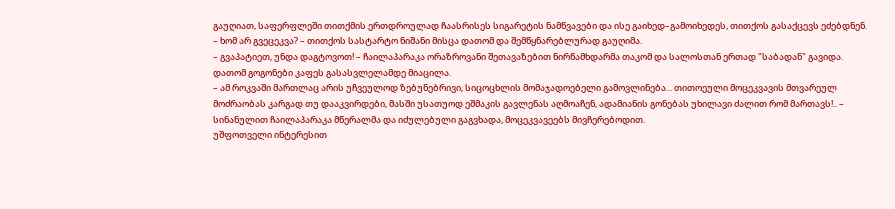გაუღიათ, საფერფლეში თითქმის ერთდროულად ჩაასრისეს სიგარეტის ნამწვავები და ისე გაიხედ–გამოიხედეს, თითქოს გასაქცევს ეძებდნენ.
– ხომ არ გვეცეკვა? – თითქოს სასტარტო ნიშანი მისცა დათომ და შემწყნარებლურად გაუღიმა.
– გვაპატიეთ, უნდა დაგტოვოთ! – ჩაილაპარაკა ორაზროვანი შეთავაზებით ნირწამხდარმა თაკომ და სალოსთან ერთად "საბადან" გავიდა.
დათომ გოგონები კაფეს გასასვლელამდე მიაცილა.
– ამ როკვაში მართლაც არის უჩვეულოდ ზებუნებრივი, სიცოცხლის მომაჯადოებელი გამოვლინება... თითოეული მოცეკვავის მთვარეულ მოძრაობას კარგად თუ დააკვირდები, მასში უსათუოდ ეშმაკის გავლენას აღმოაჩენ, ადამიანის გონებას უხილავი ძალით რომ მართავს!.. – სინანულით ჩაილაპარაკა მწერალმა და იძულებული გაგვხადა, მოცეკვავეებს მივჩერებოდით.
უშფოთველი ინტერესით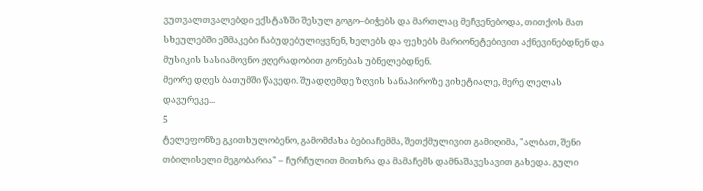ვუთვალთვალებდი ექსტაზში შესულ გოგო–ბიჭებს და მართლაც მეჩვენებოდა, თითქოს მათ სხეულებში ეშმაკები ჩაბუდებულიყვნენ, ხელებს და ფეხებს მარიონეტებივით აქნევინებდნენ და მუსიკის სასიამოვნო ჟღერადობით გონებას უბნელებდნენ.
მეორე დღეს ბათუმში წავედი. შუადღემდე ზღვის სანაპიროზე ვიხეტიალე, მერე ლელას დავურეკე...
5
ტელეფონზე გკითხულობენო, გამომძახა ბებიაჩემმა, შეთქმულივით გამიღიმა, "ალბათ, შენი თბილისელი მეგობარია" – ჩურჩულით მითხრა და მამაჩემს დამნაშავესავით გახედა. გული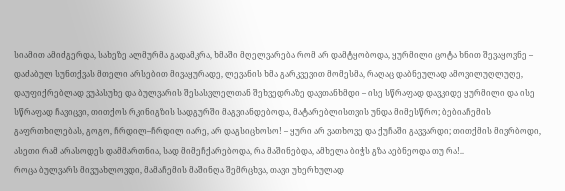სიამით ამიძგერდა, სახეზე ალმურმა გადამკრა, ხმაში მღელვარება რომ არ დამტყობოდა, ყურმილი ცოტა ხნით შევაყოვნე – დაძაბულ სუნთქვას მთელი არსებით მივაყურადე, ლევანის ხმა გარკვევით მომესმა, რაღაც დაბნეულად ამოვილუღლუღე, დაუფიქრებლად ვუპასუხე და ბულვარის შესასვლელთან შეხვედრაზე დავთანხმდი – ისე სწრაფად დავკიდე ყურმილი და ისე სწრაფად ჩავიცვი, თითქოს რკინიგზის სადგურში მაგვიანდებოდა, მატარებლისთვის უნდა მიმესწრო; ბებიაჩემის გაფრთხილებას, გოგო, ჩრდილ–ჩრდილ იარე, არ დაგსიცხოსო! – ყური არ ვათხოვე და ქუჩაში გავვარდი; თითქმის მივრბოდი, ასეთი რამ არასოდეს დამმართნია, სად მიმეჩქარებოდა, რა მაშინებდა, ამხელა ბიჭს გზა აებნეოდა თუ რა!..
როცა ბულვარს მივუახლოვდი, მამაჩემის მაშინღა შემრცხვა, თავი უხერხულად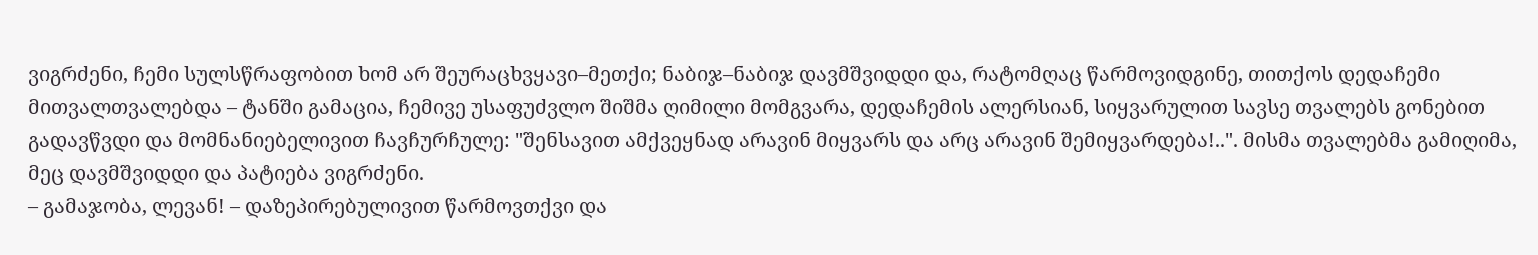ვიგრძენი, ჩემი სულსწრაფობით ხომ არ შეურაცხვყავი–მეთქი; ნაბიჯ–ნაბიჯ დავმშვიდდი და, რატომღაც წარმოვიდგინე, თითქოს დედაჩემი მითვალთვალებდა – ტანში გამაცია, ჩემივე უსაფუძვლო შიშმა ღიმილი მომგვარა, დედაჩემის ალერსიან, სიყვარულით სავსე თვალებს გონებით გადავწვდი და მომნანიებელივით ჩავჩურჩულე: "შენსავით ამქვეყნად არავინ მიყვარს და არც არავინ შემიყვარდება!..". მისმა თვალებმა გამიღიმა, მეც დავმშვიდდი და პატიება ვიგრძენი.
– გამაჯობა, ლევან! – დაზეპირებულივით წარმოვთქვი და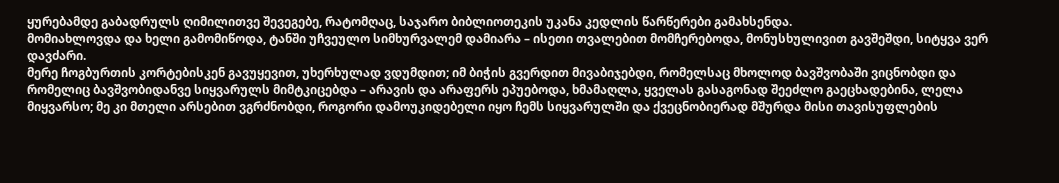ყურებამდე გაბადრულს ღიმილითვე შევეგებე, რატომღაც, საჯარო ბიბლიოთეკის უკანა კედლის წარწერები გამახსენდა.
მომიახლოვდა და ხელი გამომიწოდა, ტანში უჩვეულო სიმხურვალემ დამიარა – ისეთი თვალებით მომჩერებოდა, მონუსხულივით გავშეშდი, სიტყვა ვერ დავძარი.
მერე ჩოგბურთის კორტებისკენ გავუყევით, უხერხულად ვდუმდით; იმ ბიჭის გვერდით მივაბიჯებდი, რომელსაც მხოლოდ ბავშვობაში ვიცნობდი და რომელიც ბავშვობიდანვე სიყვარულს მიმტკიცებდა – არავის და არაფერს ეპუებოდა, ხმამაღლა, ყველას გასაგონად შეეძლო გაეცხადებინა, ლელა მიყვარსო; მე კი მთელი არსებით ვგრძნობდი, როგორი დამოუკიდებელი იყო ჩემს სიყვარულში და ქვეცნობიერად მშურდა მისი თავისუფლების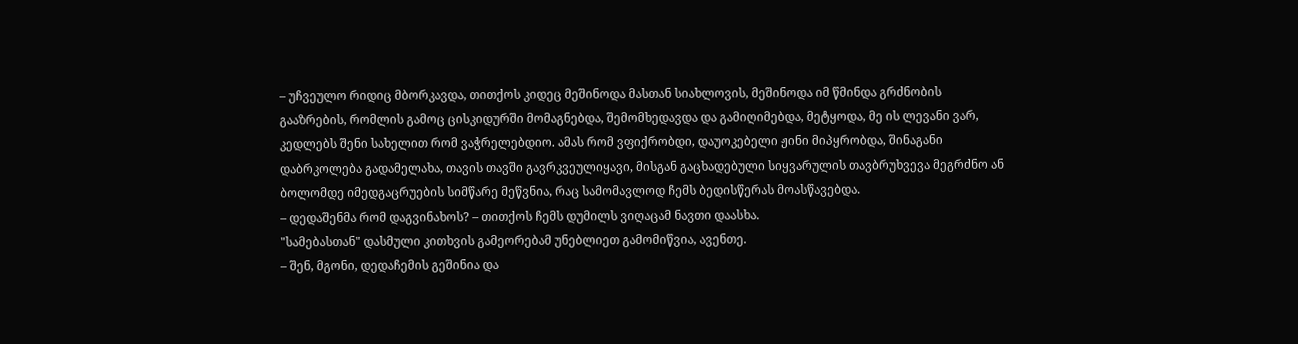– უჩვეულო რიდიც მბორკავდა, თითქოს კიდეც მეშინოდა მასთან სიახლოვის, მეშინოდა იმ წმინდა გრძნობის გააზრების, რომლის გამოც ცისკიდურში მომაგნებდა, შემომხედავდა და გამიღიმებდა, მეტყოდა, მე ის ლევანი ვარ, კედლებს შენი სახელით რომ ვაჭრელებდიო. ამას რომ ვფიქრობდი, დაუოკებელი ჟინი მიპყრობდა, შინაგანი დაბრკოლება გადამელახა, თავის თავში გავრკვეულიყავი, მისგან გაცხადებული სიყვარულის თავბრუხვევა მეგრძნო ან ბოლომდე იმედგაცრუების სიმწარე მეწვნია, რაც სამომავლოდ ჩემს ბედისწერას მოასწავებდა.
– დედაშენმა რომ დაგვინახოს? – თითქოს ჩემს დუმილს ვიღაცამ ნავთი დაასხა.
"სამებასთან" დასმული კითხვის გამეორებამ უნებლიეთ გამომიწვია, ავენთე.
– შენ, მგონი, დედაჩემის გეშინია და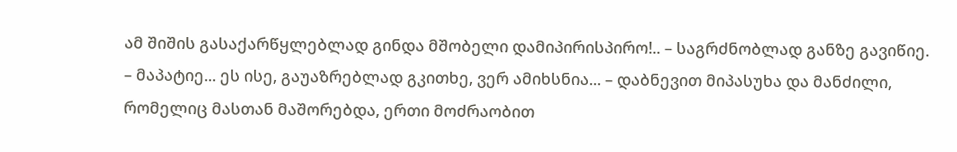ამ შიშის გასაქარწყლებლად გინდა მშობელი დამიპირისპირო!.. – საგრძნობლად განზე გავიწიე.
– მაპატიე... ეს ისე, გაუაზრებლად გკითხე, ვერ ამიხსნია... – დაბნევით მიპასუხა და მანძილი, რომელიც მასთან მაშორებდა, ერთი მოძრაობით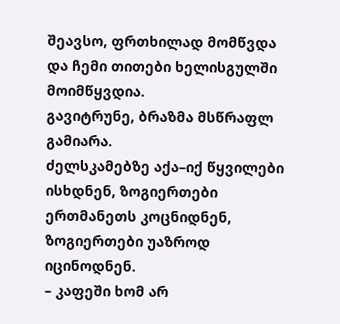შეავსო, ფრთხილად მომწვდა და ჩემი თითები ხელისგულში მოიმწყვდია.
გავიტრუნე, ბრაზმა მსწრაფლ გამიარა.
ძელსკამებზე აქა–იქ წყვილები ისხდნენ, ზოგიერთები ერთმანეთს კოცნიდნენ, ზოგიერთები უაზროდ იცინოდნენ.
– კაფეში ხომ არ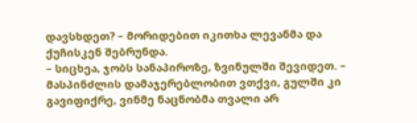დავსხდეთ? – მორიდებით იკითხა ლევანმა და ქუჩისკენ შებრუნდა.
– სიცხეა, ჯობს სანაპიროზე, ზვინულში შევიდეთ. – მასპინძლის დამაჯერებლობით ვთქვი, გულში კი გავიფიქრე, ვინმე ნაცნობმა თვალი არ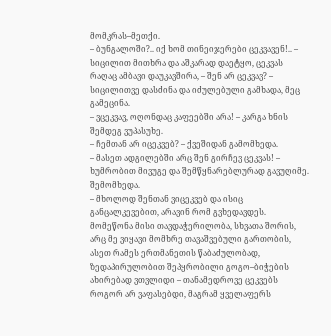მომკრას–მეთქი.
– ბუნგალოში?.. იქ ხომ თინეიჯერები ცეკვავენ!.. – სიცილით მითხრა და აშკარად დაეტყო, ცეკვას რაღაც ამბავი დაუკავშირა, – შენ არ ცეკვავ? – სიცილითვე დასძინა და იძულებული გამხადა, მეც გამეცინა.
– ვცეკვავ, ოღონდაც კაფეებში არა! – კარგა ხნის შემდეგ ვუპასუხე.
– ჩემთან არ იცეკვებ? – ქვეშიდან გამომხედა.
– მასეთ ადგილებში არც შენ გირჩევ ცეკვას! – ხუმრობით მივუგე და შემწყნარებლურად გავუღიმე.
შემომხედა.
– მხოლოდ შენთან ვიცეკვებ და ისიც განცალკევებით, არავინ რომ გვხედავდეს.
მომეწონა მისი თავდაჭერილობა, სხვათა შორის, არც მე ვიყავი მომხრე თავაშვებული გართობის, ასეთ რამეს ერთმანეთის წაბაძულობად, ზედაპირულობით შეპყრობილი გოგო–ბიჭების ახირებად ვთვლიდი – თანამედროვე ცეკვებს როგორ არ ვაფასებდი, მაგრამ ყველაფერს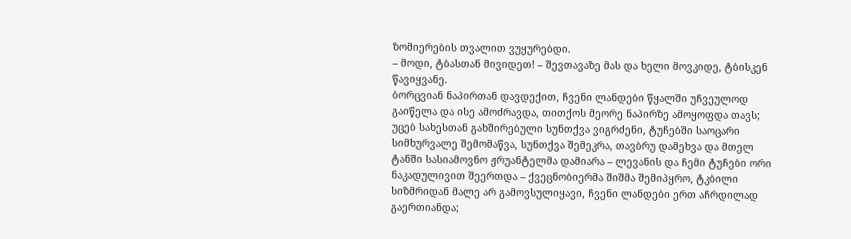ზომიერების თვალით ვუყურებდი.
– მოდი, ტბასთან მივიდეთ! – შევთავაზე მას და ხელი მოვკიდე, ტბისკენ წავიყვანე.
ბორცვიან ნაპირთან დავდექით, ჩვენი ლანდები წყალში უჩვეულოდ გაიწელა და ისე ამოძრავდა, თითქოს მეორე ნაპირზე ამოყოფდა თავს; უცებ სახესთან გახშირებული სუნთქვა ვიგრძენი, ტუჩებში საოცარი სიმხურვალე შემომაწვა, სუნთქვა შემეკრა, თავბრუ დამეხვა და მთელ ტანში სასიამოვნო ჟრუანტელმა დამიარა – ლევანის და ჩემი ტუჩები ორი ნაკადულივით შეერთდა – ქვეცნობიერმა შიშმა შემიპყრო, ტკბილი სიზმრიდან მალე არ გამოვსულიყავი, ჩვენი ლანდები ერთ აჩრდილად გაერთიანდა;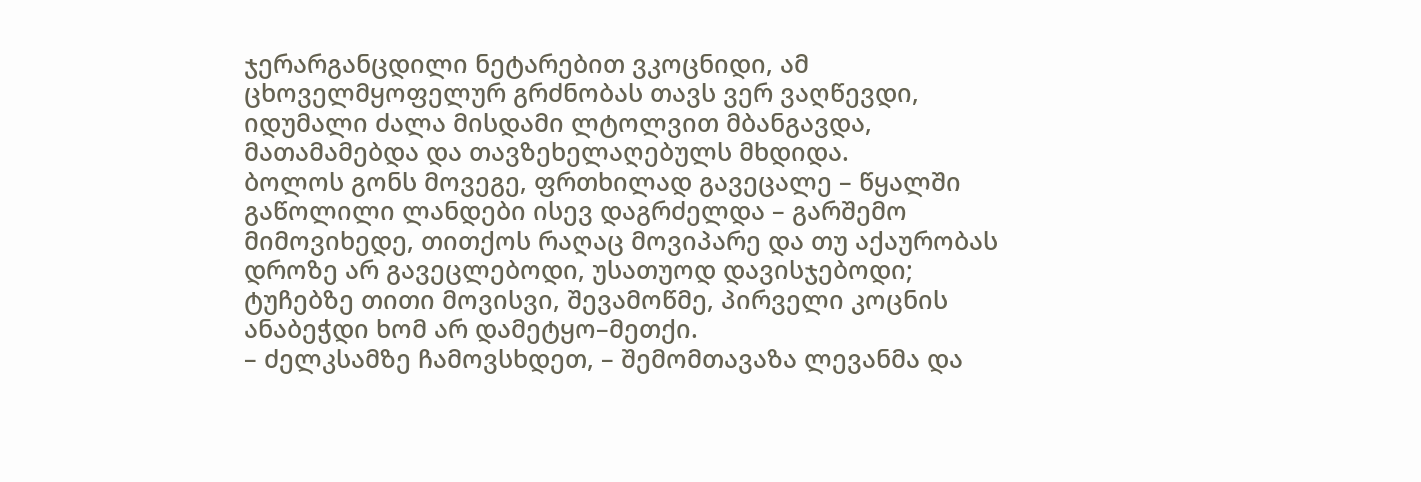ჯერარგანცდილი ნეტარებით ვკოცნიდი, ამ ცხოველმყოფელურ გრძნობას თავს ვერ ვაღწევდი, იდუმალი ძალა მისდამი ლტოლვით მბანგავდა, მათამამებდა და თავზეხელაღებულს მხდიდა.
ბოლოს გონს მოვეგე, ფრთხილად გავეცალე – წყალში გაწოლილი ლანდები ისევ დაგრძელდა – გარშემო მიმოვიხედე, თითქოს რაღაც მოვიპარე და თუ აქაურობას დროზე არ გავეცლებოდი, უსათუოდ დავისჯებოდი; ტუჩებზე თითი მოვისვი, შევამოწმე, პირველი კოცნის ანაბეჭდი ხომ არ დამეტყო–მეთქი.
– ძელკსამზე ჩამოვსხდეთ, – შემომთავაზა ლევანმა და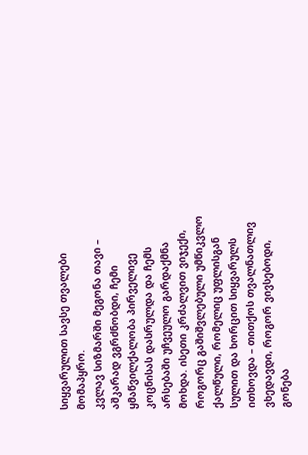სიყვარულით სავსე თვალები მომაპყრო.
კვლავ სიზმარში მეგონა თავი – აშკარად ვგრძნობდი, ჩემი ყმაწვილქალობა პირველივე კოცნისას დასრულდა და ჩემს არსებაში უჩვეულო გარდაქმნა მოხდა. ისეთი კრძალვით ვიჯექი, როგორც გაშიშვლებული უმწიკვლო ქალწული, რომელიც უფლისგან სულით და ხორცით სიყვარულს ითხოვდა – თითქოს თვალნათლივ ვხედავდი, როგორ ვივსებოდი, გონება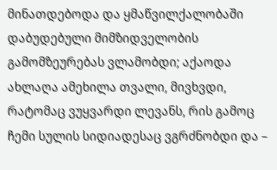მინათდებოდა და ყმაწვილქალობაში დაბუდებული მიმზიდველობის გამომზეურებას ვლამობდი; აქაოდა ახლაღა ამეხილა თვალი, მივხვდი, რატომაც ვუყვარდი ლევანს, რის გამოც ჩემი სულის სიდიადესაც ვგრძნობდი და –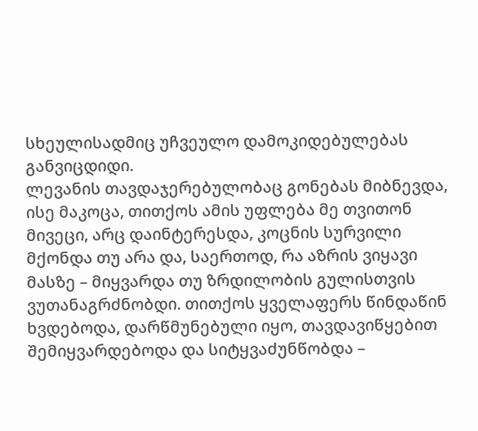სხეულისადმიც უჩვეულო დამოკიდებულებას განვიცდიდი.
ლევანის თავდაჯერებულობაც გონებას მიბნევდა, ისე მაკოცა, თითქოს ამის უფლება მე თვითონ მივეცი, არც დაინტერესდა, კოცნის სურვილი მქონდა თუ არა და, საერთოდ, რა აზრის ვიყავი მასზე – მიყვარდა თუ ზრდილობის გულისთვის ვუთანაგრძნობდი. თითქოს ყველაფერს წინდაწინ ხვდებოდა, დარწმუნებული იყო, თავდავიწყებით შემიყვარდებოდა და სიტყვაძუნწობდა –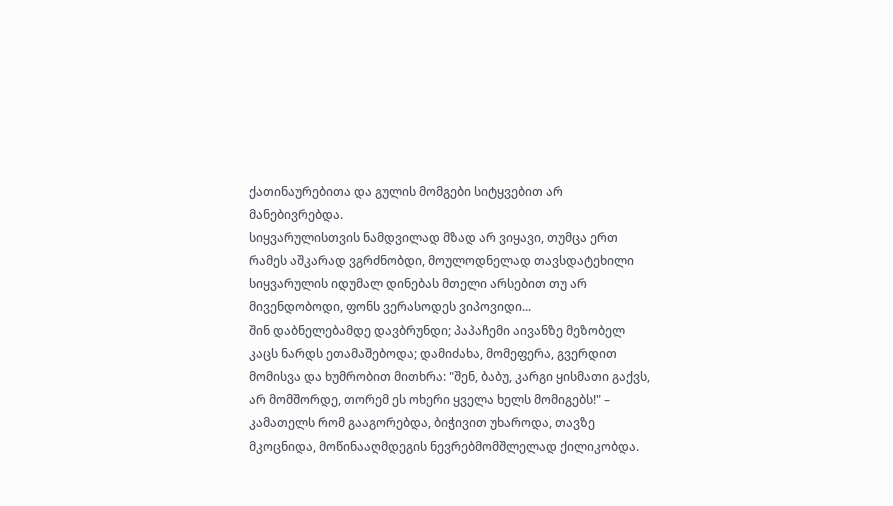ქათინაურებითა და გულის მომგები სიტყვებით არ მანებივრებდა.
სიყვარულისთვის ნამდვილად მზად არ ვიყავი, თუმცა ერთ რამეს აშკარად ვგრძნობდი, მოულოდნელად თავსდატეხილი სიყვარულის იდუმალ დინებას მთელი არსებით თუ არ მივენდობოდი, ფონს ვერასოდეს ვიპოვიდი...
შინ დაბნელებამდე დავბრუნდი; პაპაჩემი აივანზე მეზობელ კაცს ნარდს ეთამაშებოდა; დამიძახა, მომეფერა, გვერდით მომისვა და ხუმრობით მითხრა: "შენ, ბაბუ, კარგი ყისმათი გაქვს, არ მომშორდე, თორემ ეს ოხერი ყველა ხელს მომიგებს!" – კამათელს რომ გააგორებდა, ბიჭივით უხაროდა, თავზე მკოცნიდა, მოწინააღმდეგის ნევრებმომშლელად ქილიკობდა.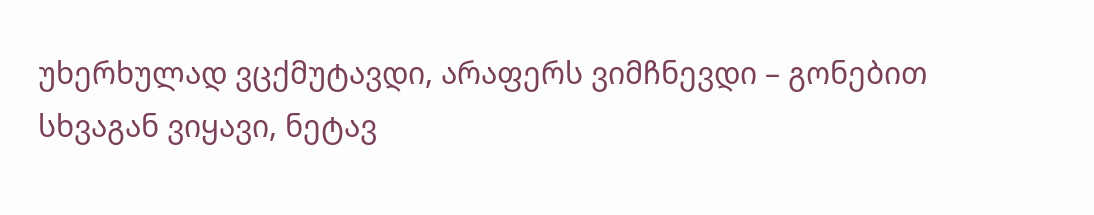უხერხულად ვცქმუტავდი, არაფერს ვიმჩნევდი – გონებით სხვაგან ვიყავი, ნეტავ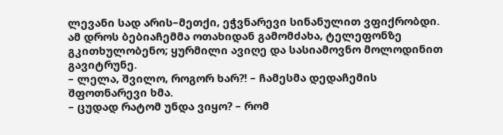ლევანი სად არის–მეთქი, ეჭვნარევი სინანულით ვფიქრობდი.
ამ დროს ბებიაჩემმა ოთახიდან გამომძახა, ტელეფონზე გკითხულობენო; ყურმილი ავიღე და სასიამოვნო მოლოდინით გავიტრუნე.
– ლელა, შვილო, როგორ ხარ?! – ჩამესმა დედაჩემის შფოთნარევი ხმა.
– ცუდად რატომ უნდა ვიყო? – რომ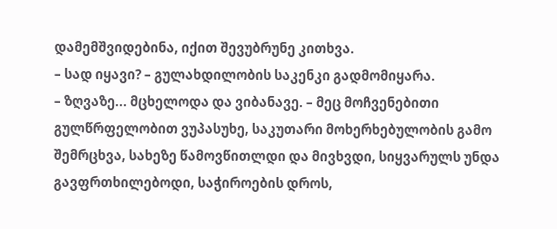დამემშვიდებინა, იქით შევუბრუნე კითხვა.
– სად იყავი? – გულახდილობის საკენკი გადმომიყარა.
– ზღვაზე... მცხელოდა და ვიბანავე. – მეც მოჩვენებითი გულწრფელობით ვუპასუხე, საკუთარი მოხერხებულობის გამო შემრცხვა, სახეზე წამოვწითლდი და მივხვდი, სიყვარულს უნდა გავფრთხილებოდი, საჭიროების დროს,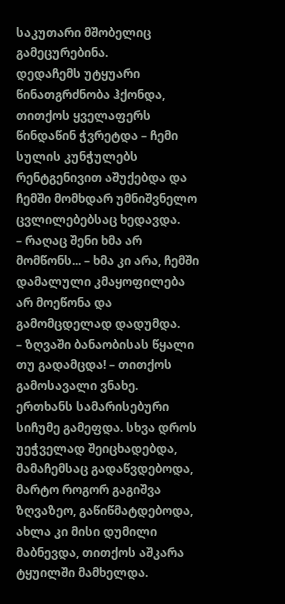საკუთარი მშობელიც გამეცურებინა.
დედაჩემს უტყუარი წინათგრძნობა ჰქონდა, თითქოს ყველაფერს წინდაწინ ჭვრეტდა – ჩემი სულის კუნჭულებს რენტგენივით აშუქებდა და ჩემში მომხდარ უმნიშვნელო ცვლილებებსაც ხედავდა.
– რაღაც შენი ხმა არ მომწონს... – ხმა კი არა, ჩემში დამალული კმაყოფილება არ მოეწონა და გამომცდელად დადუმდა.
– ზღვაში ბანაობისას წყალი თუ გადამცდა! – თითქოს გამოსავალი ვნახე.
ერთხანს სამარისებური სიჩუმე გამეფდა. სხვა დროს უეჭველად შეიცხადებდა, მამაჩემსაც გადაწვდებოდა, მარტო როგორ გაგიშვა ზღვაზეო, გაწიწმატდებოდა, ახლა კი მისი დუმილი მაბნევდა, თითქოს აშკარა ტყუილში მამხელდა.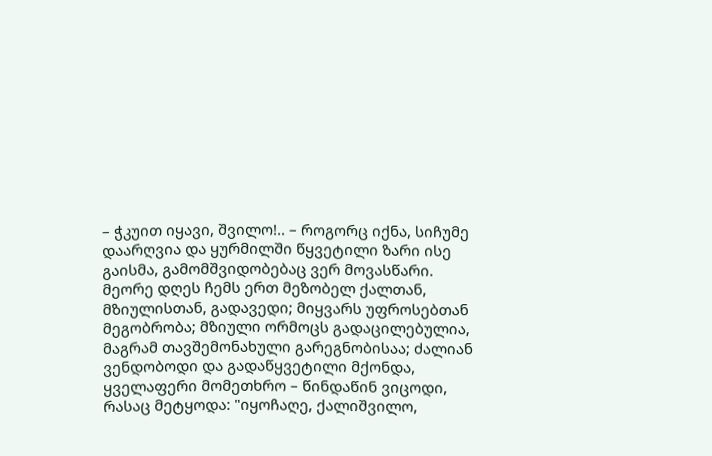– ჭკუით იყავი, შვილო!.. – როგორც იქნა, სიჩუმე დაარღვია და ყურმილში წყვეტილი ზარი ისე გაისმა, გამომშვიდობებაც ვერ მოვასწარი.
მეორე დღეს ჩემს ერთ მეზობელ ქალთან, მზიულისთან, გადავედი; მიყვარს უფროსებთან მეგობრობა; მზიული ორმოცს გადაცილებულია, მაგრამ თავშემონახული გარეგნობისაა; ძალიან ვენდობოდი და გადაწყვეტილი მქონდა, ყველაფერი მომეთხრო – წინდაწინ ვიცოდი, რასაც მეტყოდა: "იყოჩაღე, ქალიშვილო,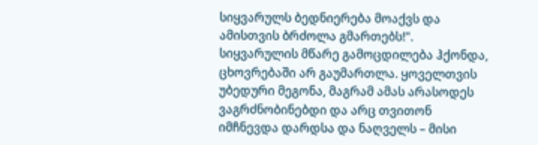სიყვარულს ბედნიერება მოაქვს და ამისთვის ბრძოლა გმართებს!".
სიყვარულის მწარე გამოცდილება ჰქონდა, ცხოვრებაში არ გაუმართლა. ყოველთვის უბედური მეგონა, მაგრამ ამას არასოდეს ვაგრძნობინებდი და არც თვითონ იმჩნევდა დარდსა და ნაღველს – მისი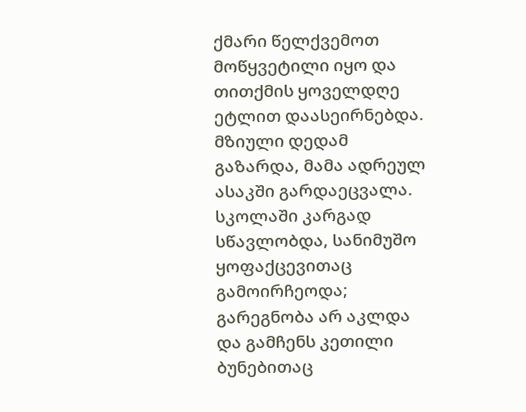ქმარი წელქვემოთ მოწყვეტილი იყო და თითქმის ყოველდღე ეტლით დაასეირნებდა.
მზიული დედამ გაზარდა, მამა ადრეულ ასაკში გარდაეცვალა. სკოლაში კარგად სწავლობდა, სანიმუშო ყოფაქცევითაც გამოირჩეოდა; გარეგნობა არ აკლდა და გამჩენს კეთილი ბუნებითაც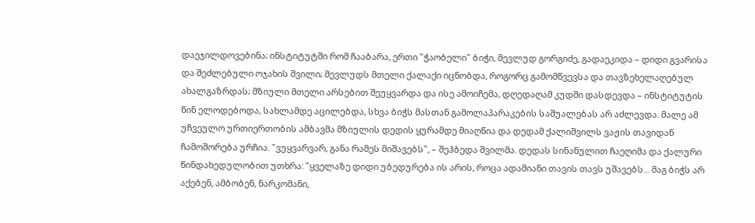დაეჯილდოვებინა; ინსტიტუტში რომ ჩააბარა, ერთი "ჭაობელი" ბიჭი, მევლუდ გორგიძე, გადაეკიდა – დიდი გვარისა და შეძლებული ოჯახის შვილი; მევლუდს მთელი ქალაქი იცნობდა, როგორც გამომწვევსა და თავზეხელაღებულ ახალგაზრდას; მზიული მთელი არსებით შეუყვარდა და ისე ამოიჩემა, დღედაღამ კუდში დასდევდა – ინსტიტუტის წინ ელოდებოდა, სახლამდე აცილებდა, სხვა ბიჭს მასთან გამოლაპარაკების საშუალებას არ აძლევდა. მალე ამ უჩვეულო ურთიერთობის ამბავმა მზიულის დედის ყურამდე მიაღწია და დედამ ქალიშვილს ვაჟის თავიდან ჩამოშორება ურჩია. "ვუყვარვარ, განა რამეს მიშავებს", – შეჰბედა შვილმა. დედას სინანულით ჩაეღიმა და ქალური წინდახედულობით უთხრა: "ყველაზე დიდი უბედურება ის არის, როცა ადამიანი თავის თავს უშავებს... მაგ ბიჭს არ აქებენ, ამბობენ, ნარკომანი,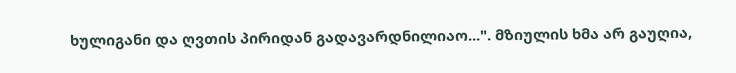ხულიგანი და ღვთის პირიდან გადავარდნილიაო...". მზიულის ხმა არ გაუღია,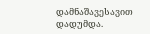დამნაშავესავით დადუმდა.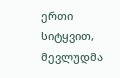ერთი სიტყვით, მევლუდმა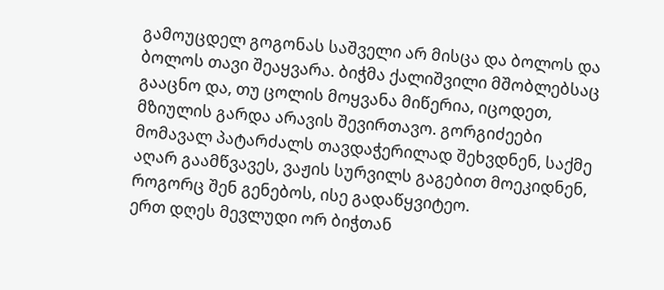გამოუცდელ გოგონას საშველი არ მისცა და ბოლოს და ბოლოს თავი შეაყვარა. ბიჭმა ქალიშვილი მშობლებსაც გააცნო და, თუ ცოლის მოყვანა მიწერია, იცოდეთ, მზიულის გარდა არავის შევირთავო. გორგიძეები მომავალ პატარძალს თავდაჭერილად შეხვდნენ, საქმე აღარ გაამწვავეს, ვაჟის სურვილს გაგებით მოეკიდნენ, როგორც შენ გენებოს, ისე გადაწყვიტეო.
ერთ დღეს მევლუდი ორ ბიჭთან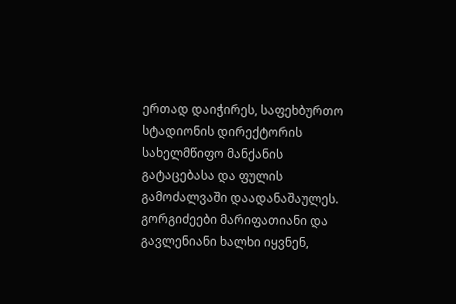ერთად დაიჭირეს, საფეხბურთო სტადიონის დირექტორის სახელმწიფო მანქანის გატაცებასა და ფულის გამოძალვაში დაადანაშაულეს. გორგიძეები მარიფათიანი და გავლენიანი ხალხი იყვნენ,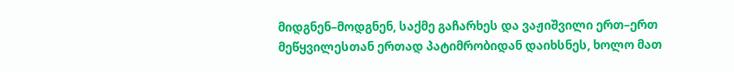მიდგნენ–მოდგნენ, საქმე გაჩარხეს და ვაჟიშვილი ერთ–ერთ მეწყვილესთან ერთად პატიმრობიდან დაიხსნეს, ხოლო მათ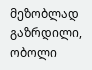მეზობლად გაზრდილი, ობოლი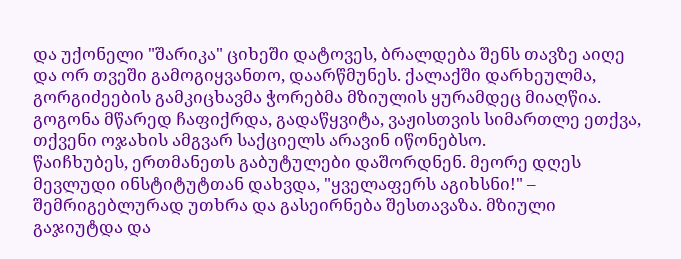და უქონელი "შარიკა" ციხეში დატოვეს, ბრალდება შენს თავზე აიღე და ორ თვეში გამოგიყვანთო, დაარწმუნეს. ქალაქში დარხეულმა, გორგიძეების გამკიცხავმა ჭორებმა მზიულის ყურამდეც მიაღწია. გოგონა მწარედ ჩაფიქრდა, გადაწყვიტა, ვაჟისთვის სიმართლე ეთქვა, თქვენი ოჯახის ამგვარ საქციელს არავინ იწონებსო.
წაიჩხუბეს, ერთმანეთს გაბუტულები დაშორდნენ. მეორე დღეს მევლუდი ინსტიტუტთან დახვდა, "ყველაფერს აგიხსნი!" – შემრიგებლურად უთხრა და გასეირნება შესთავაზა. მზიული გაჯიუტდა და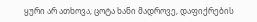ყური არ ათხოვა, ცოტა ხანი მადროვე, დაფიქრების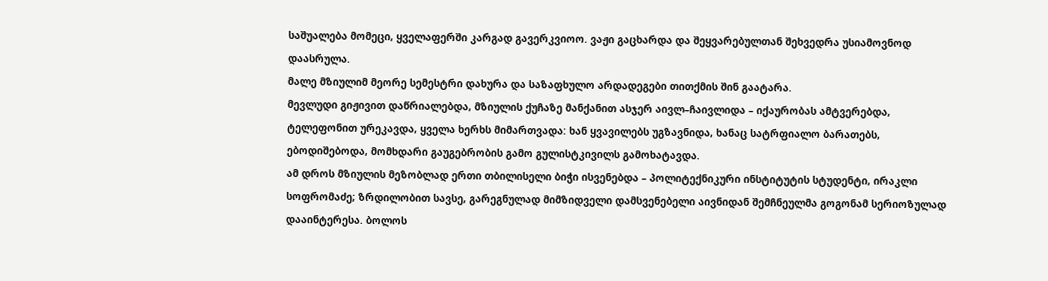საშუალება მომეცი, ყველაფერში კარგად გავერკვიოო. ვაჟი გაცხარდა და შეყვარებულთან შეხვედრა უსიამოვნოდ დაასრულა.
მალე მზიულიმ მეორე სემესტრი დახურა და საზაფხულო არდადეგები თითქმის შინ გაატარა.
მევლუდი გიჟივით დაწრიალებდა, მზიულის ქუჩაზე მანქანით ასჯერ აივლ–ჩაივლიდა – იქაურობას ამტვერებდა, ტელეფონით ურეკავდა, ყველა ხერხს მიმართვადა: ხან ყვავილებს უგზავნიდა, ხანაც სატრფიალო ბარათებს, ებოდიშებოდა, მომხდარი გაუგებრობის გამო გულისტკივილს გამოხატავდა.
ამ დროს მზიულის მეზობლად ერთი თბილისელი ბიჭი ისვენებდა – პოლიტექნიკური ინსტიტუტის სტუდენტი, ირაკლი სოფრომაძე; ზრდილობით სავსე, გარეგნულად მიმზიდველი დამსვენებელი აივნიდან შემჩნეულმა გოგონამ სერიოზულად დააინტერესა. ბოლოს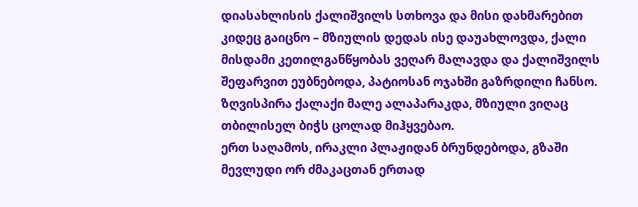დიასახლისის ქალიშვილს სთხოვა და მისი დახმარებით კიდეც გაიცნო – მზიულის დედას ისე დაუახლოვდა, ქალი მისდამი კეთილგანწყობას ვეღარ მალავდა და ქალიშვილს შეფარვით ეუბნებოდა, პატიოსან ოჯახში გაზრდილი ჩანსო.
ზღვისპირა ქალაქი მალე ალაპარაკდა, მზიული ვიღაც თბილისელ ბიჭს ცოლად მიჰყვებაო.
ერთ საღამოს, ირაკლი პლაჟიდან ბრუნდებოდა, გზაში მევლუდი ორ ძმაკაცთან ერთად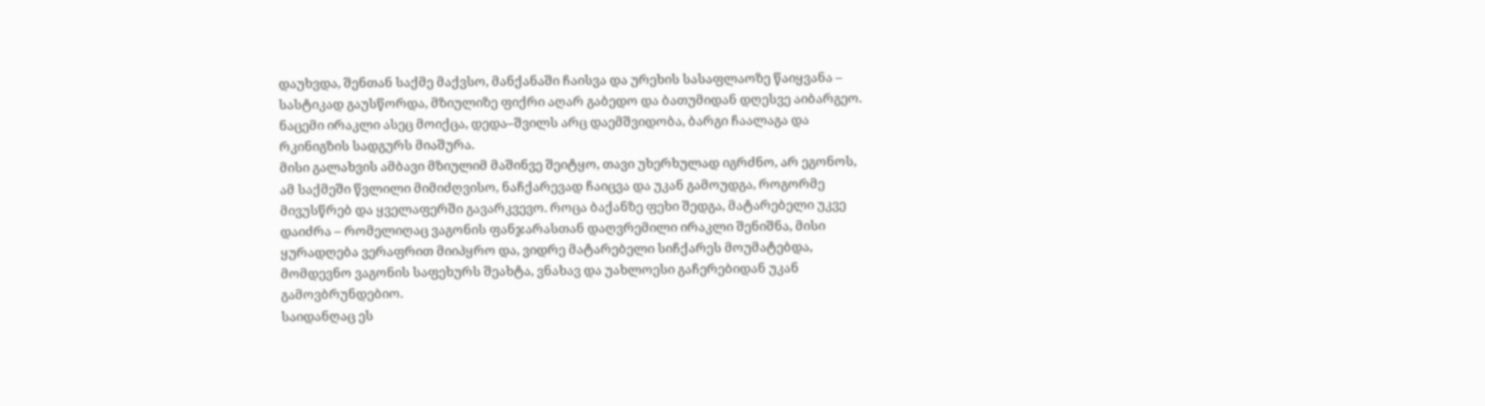დაუხვდა, შენთან საქმე მაქვსო, მანქანაში ჩაისვა და ურეხის სასაფლაოზე წაიყვანა – სასტიკად გაუსწორდა, მზიულიზე ფიქრი აღარ გაბედო და ბათუმიდან დღესვე აიბარგეო. ნაცემი ირაკლი ასეც მოიქცა, დედა–შვილს არც დაემშვიდობა, ბარგი ჩაალაგა და რკინიგზის სადგურს მიაშურა.
მისი გალახვის ამბავი მზიულიმ მაშინვე შეიტყო, თავი უხერხულად იგრძნო, არ ეგონოს, ამ საქმეში წვლილი მიმიძღვისო, ნაჩქარევად ჩაიცვა და უკან გამოუდგა, როგორმე მივუსწრებ და ყველაფერში გავარკვევო. როცა ბაქანზე ფეხი შედგა, მატარებელი უკვე დაიძრა – რომელიღაც ვაგონის ფანჯარასთან დაღვრემილი ირაკლი შენიშნა, მისი ყურადღება ვერაფრით მიიპყრო და, ვიდრე მატარებელი სიჩქარეს მოუმატებდა, მომდევნო ვაგონის საფეხურს შეახტა, ვნახავ და უახლოესი გაჩერებიდან უკან გამოვბრუნდებიო.
საიდანღაც ეს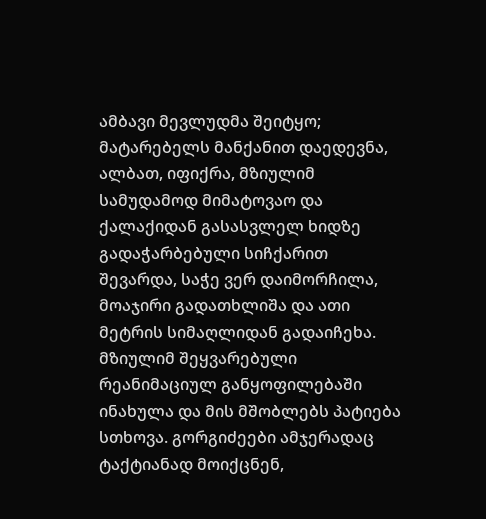ამბავი მევლუდმა შეიტყო; მატარებელს მანქანით დაედევნა, ალბათ, იფიქრა, მზიულიმ სამუდამოდ მიმატოვაო და ქალაქიდან გასასვლელ ხიდზე გადაჭარბებული სიჩქარით შევარდა, საჭე ვერ დაიმორჩილა, მოაჯირი გადათხლიშა და ათი მეტრის სიმაღლიდან გადაიჩეხა.
მზიულიმ შეყვარებული რეანიმაციულ განყოფილებაში ინახულა და მის მშობლებს პატიება სთხოვა. გორგიძეები ამჯერადაც ტაქტიანად მოიქცნენ,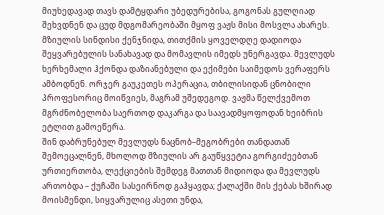მიუხედავად თავს დამტყდარი უბედურებისა, გოგონას გულღიად შეხვდნენ და ცუდ მდგომარეობაში მყოფ ვაჟს მისი მოსვლა ახარეს.
მზიულის სინდისი ქენჯნიდა, თითქმის ყოველდღე დადიოდა შეყვარებულის სანახავად და მომავლის იმედს უნერგავდა. მევლუდს ხერხემალი ჰქონდა დაზიანებული და ექიმები საიმედოს ვერაფერს ამბოდნენ. ორჯერ გაუკეთეს ოპერაცია, თბილისიდან ცნობილი პროფესორიც მოიწვიეს, მაგრამ უშედეგოდ. ვაჟმა წელქვემოთ მგრძნობელობა საერთოდ დაკარგა და საავადმყოფოდან ხეიბრის ეტლით გამოეწერა.
შინ დაბრუნებულ მევლუდს ნაცნობ–მეგობრები თანდათან შემოეცალნენ, მხოლოდ მზიულის არ გაუწყვეტია გორგიძეებთან ურთიერთობა, ლექციების შემდეგ მათთან მიდიოდა და მევლუდს ართობდა – ქუჩაში სასეირნოდ გაჰყავდა; ქალაქში მის ქებას ხშირად მოისმენდი, სიყვარულიც ასეთი უნდა,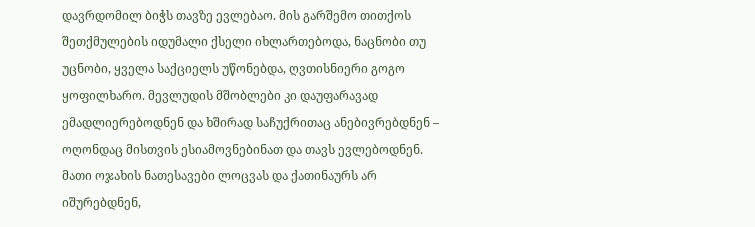დავრდომილ ბიჭს თავზე ევლებაო. მის გარშემო თითქოს შეთქმულების იდუმალი ქსელი იხლართებოდა, ნაცნობი თუ უცნობი, ყველა საქციელს უწონებდა, ღვთისნიერი გოგო ყოფილხარო. მევლუდის მშობლები კი დაუფარავად ემადლიერებოდნენ და ხშირად საჩუქრითაც ანებივრებდნენ – ოღონდაც მისთვის ესიამოვნებინათ და თავს ევლებოდნენ. მათი ოჯახის ნათესავები ლოცვას და ქათინაურს არ იშურებდნენ,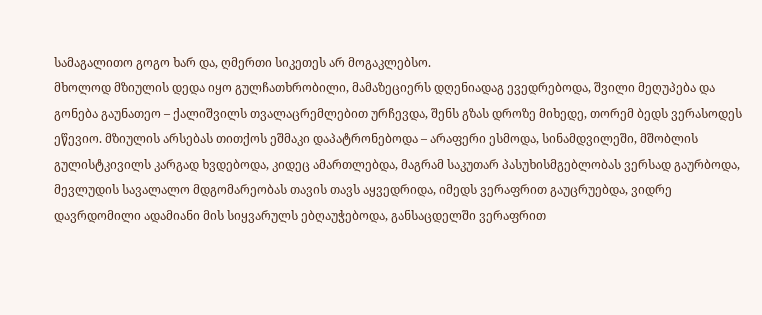სამაგალითო გოგო ხარ და, ღმერთი სიკეთეს არ მოგაკლებსო.
მხოლოდ მზიულის დედა იყო გულჩათხრობილი, მამაზეციერს დღენიადაგ ევედრებოდა, შვილი მეღუპება და გონება გაუნათეო – ქალიშვილს თვალაცრემლებით ურჩევდა, შენს გზას დროზე მიხედე, თორემ ბედს ვერასოდეს ეწევიო. მზიულის არსებას თითქოს ეშმაკი დაპატრონებოდა – არაფერი ესმოდა, სინამდვილეში, მშობლის გულისტკივილს კარგად ხვდებოდა, კიდეც ამართლებდა, მაგრამ საკუთარ პასუხისმგებლობას ვერსად გაურბოდა, მევლუდის სავალალო მდგომარეობას თავის თავს აყვედრიდა, იმედს ვერაფრით გაუცრუებდა, ვიდრე დავრდომილი ადამიანი მის სიყვარულს ებღაუჭებოდა, განსაცდელში ვერაფრით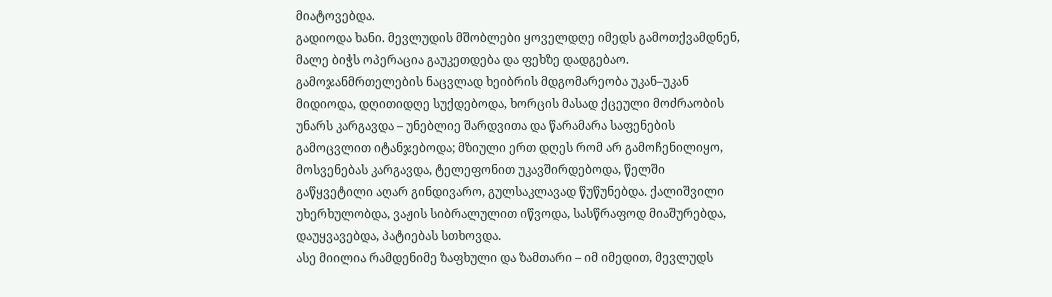მიატოვებდა.
გადიოდა ხანი. მევლუდის მშობლები ყოველდღე იმედს გამოთქვამდნენ, მალე ბიჭს ოპერაცია გაუკეთდება და ფეხზე დადგებაო. გამოჯანმრთელების ნაცვლად ხეიბრის მდგომარეობა უკან–უკან მიდიოდა, დღითიდღე სუქდებოდა, ხორცის მასად ქცეული მოძრაობის უნარს კარგავდა – უნებლიე შარდვითა და წარამარა საფენების გამოცვლით იტანჯებოდა; მზიული ერთ დღეს რომ არ გამოჩენილიყო, მოსვენებას კარგავდა, ტელეფონით უკავშირდებოდა, წელში გაწყვეტილი აღარ გინდივარო, გულსაკლავად წუწუნებდა. ქალიშვილი უხერხულობდა, ვაჟის სიბრალულით იწვოდა, სასწრაფოდ მიაშურებდა, დაუყვავებდა, პატიებას სთხოვდა.
ასე მიილია რამდენიმე ზაფხული და ზამთარი – იმ იმედით, მევლუდს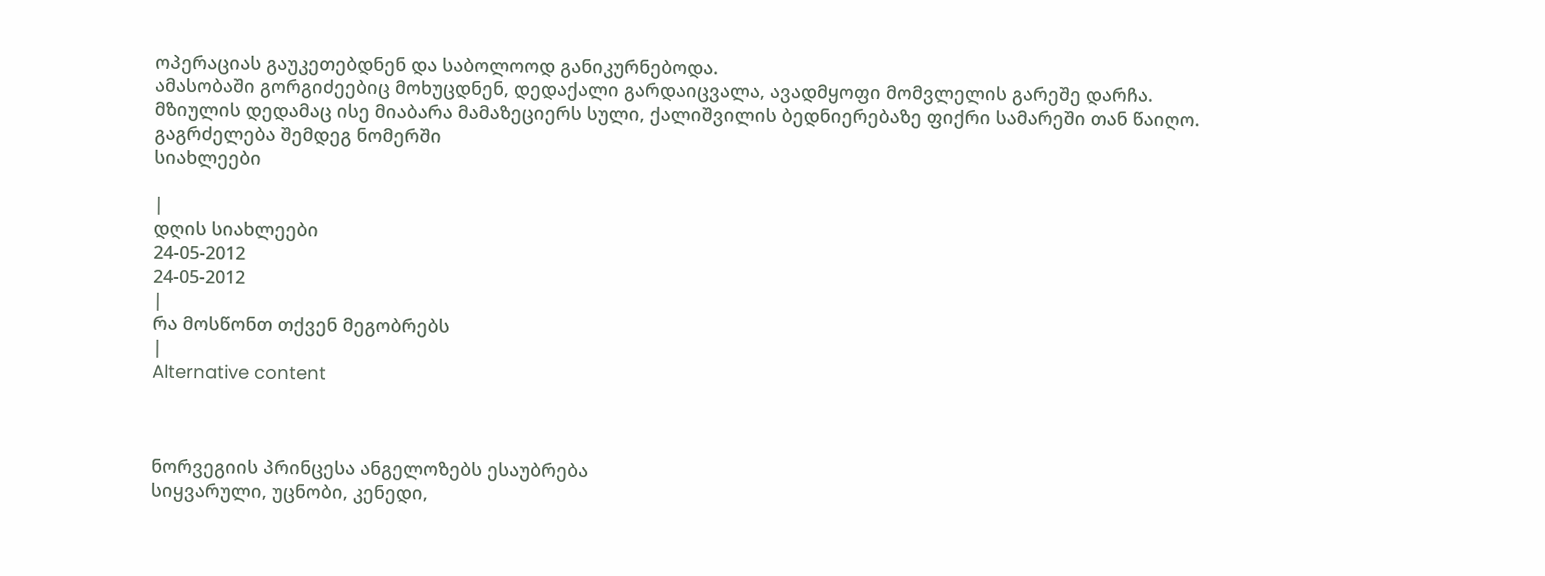ოპერაციას გაუკეთებდნენ და საბოლოოდ განიკურნებოდა.
ამასობაში გორგიძეებიც მოხუცდნენ, დედაქალი გარდაიცვალა, ავადმყოფი მომვლელის გარეშე დარჩა. მზიულის დედამაც ისე მიაბარა მამაზეციერს სული, ქალიშვილის ბედნიერებაზე ფიქრი სამარეში თან წაიღო.
გაგრძელება შემდეგ ნომერში
სიახლეები

|
დღის სიახლეები
24-05-2012
24-05-2012
|
რა მოსწონთ თქვენ მეგობრებს
|
Alternative content



ნორვეგიის პრინცესა ანგელოზებს ესაუბრება
სიყვარული, უცნობი, კენედი,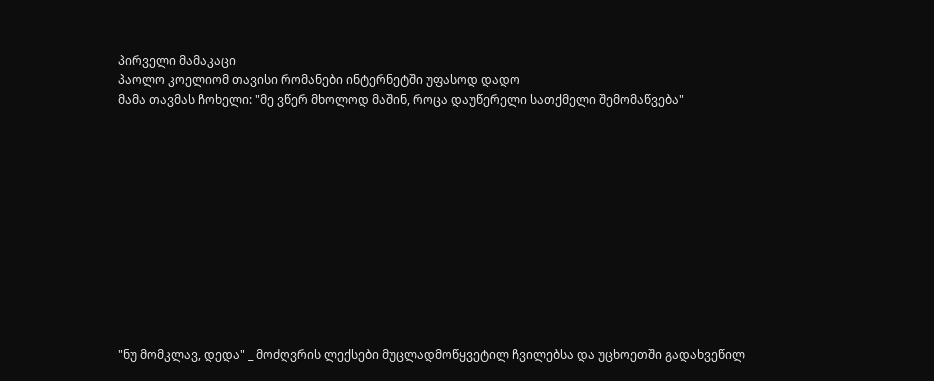პირველი მამაკაცი
პაოლო კოელიომ თავისი რომანები ინტერნეტში უფასოდ დადო
მამა თავმას ჩოხელი: "მე ვწერ მხოლოდ მაშინ, როცა დაუწერელი სათქმელი შემომაწვება"












"ნუ მომკლავ, დედა" _ მოძღვრის ლექსები მუცლადმოწყვეტილ ჩვილებსა და უცხოეთში გადახვეწილ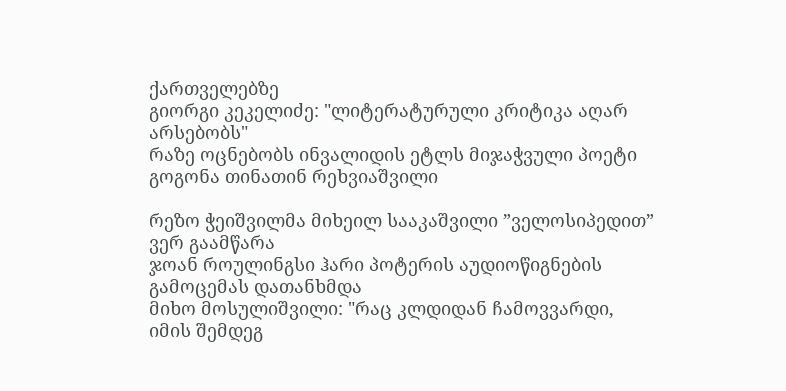ქართველებზე
გიორგი კეკელიძე: "ლიტერატურული კრიტიკა აღარ არსებობს"
რაზე ოცნებობს ინვალიდის ეტლს მიჯაჭვული პოეტი გოგონა თინათინ რეხვიაშვილი

რეზო ჭეიშვილმა მიხეილ სააკაშვილი ”ველოსიპედით” ვერ გაამწარა
ჯოან როულინგსი ჰარი პოტერის აუდიოწიგნების გამოცემას დათანხმდა
მიხო მოსულიშვილი: "რაც კლდიდან ჩამოვვარდი, იმის შემდეგ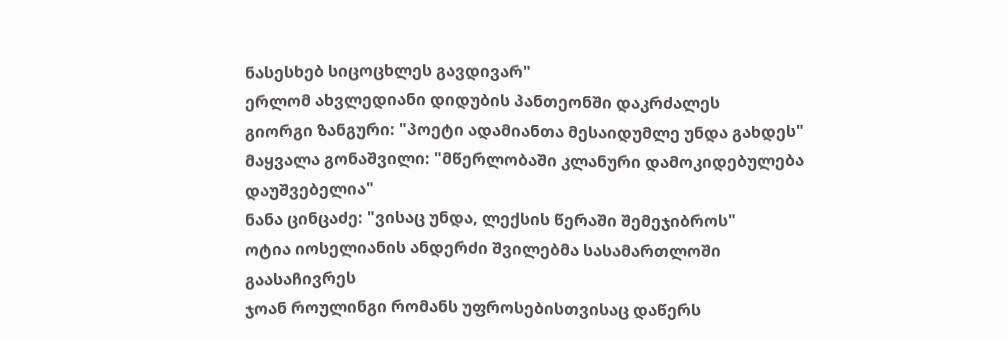ნასესხებ სიცოცხლეს გავდივარ"
ერლომ ახვლედიანი დიდუბის პანთეონში დაკრძალეს
გიორგი ზანგური: "პოეტი ადამიანთა მესაიდუმლე უნდა გახდეს"
მაყვალა გონაშვილი: "მწერლობაში კლანური დამოკიდებულება დაუშვებელია"
ნანა ცინცაძე: "ვისაც უნდა, ლექსის წერაში შემეჯიბროს"
ოტია იოსელიანის ანდერძი შვილებმა სასამართლოში გაასაჩივრეს
ჯოან როულინგი რომანს უფროსებისთვისაც დაწერს